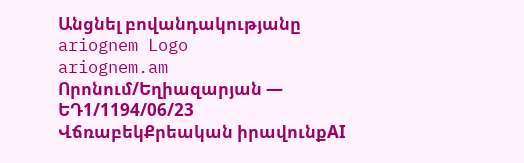Անցնել բովանդակությանը
ariognem Logo
ariognem.am
Որոնում/Եղիազարյան — ԵԴ1/1194/06/23
ՎճռաբեկՔրեական իրավունքAI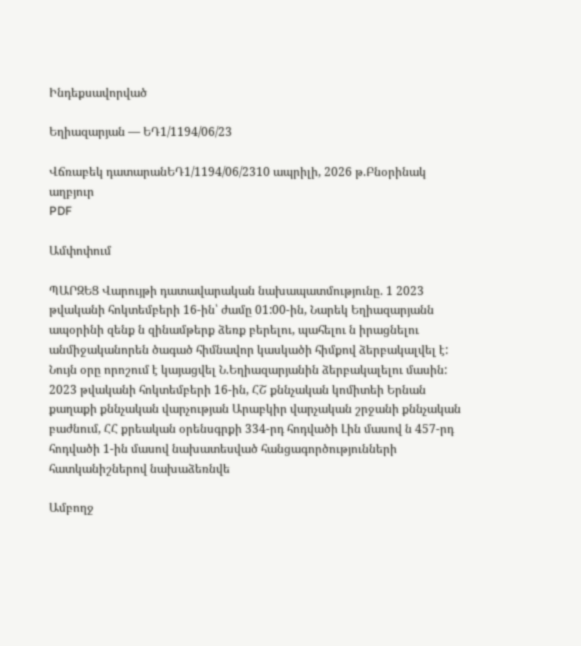Ինդեքսավորված

Եղիազարյան — ԵԴ1/1194/06/23

Վճռաբեկ դատարանԵԴ1/1194/06/2310 ապրիլի, 2026 թ.Բնօրինակ աղբյուր
PDF

Ամփոփում

ՊԱՐԶԵՑ Վարույթի դատավարական նախապատմությունը. 1 2023 թվականի հոկտեմբերի 16-ին՝ ժամը 01:00-ին, Նարեկ Եղիազարյանն ապօրինի զենք ն զինամթերք ձեռք բերելու, պահելու ն իրացնելու անմիջականորեն ծագած հիմնավոր կասկածի հիմքով ձերբակալվել է: Նույն օրը որոշում է կայացվել Ն.Եղիազարյանին ձերբակալելու մասին: 2023 թվականի հոկտեմբերի 16-ին, ՀՇ քննչական կոմիտեի Երնան քաղաքի քննչական վարչության Արաբկիր վարչական շրջանի քննչական բաժնում, ՀՀ քրեական օրենսգրքի 334-րդ հոդվածի Լին մասով ն 457-րդ հոդվածի 1-ին մասով նախատեսված հանցագործությունների հատկանիշներով նախաձեռնվե

Ամբողջ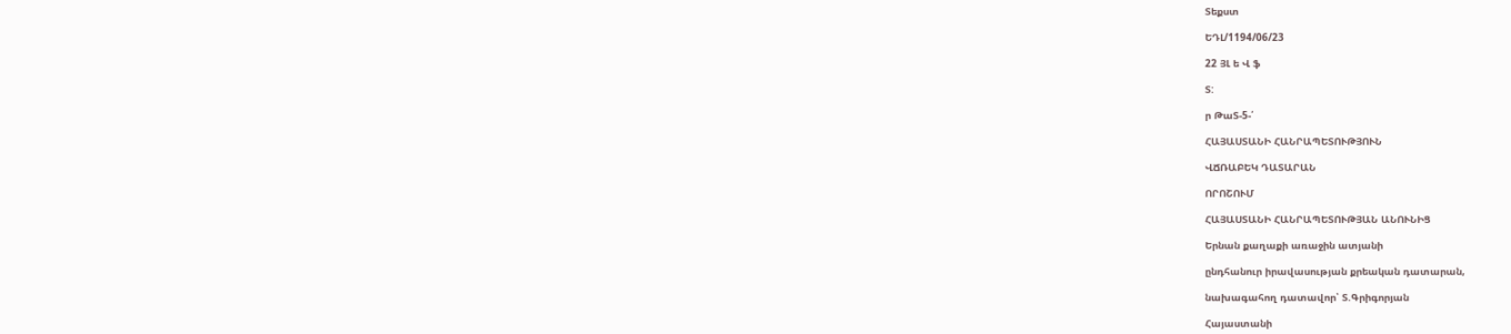Տեքստ

ԵԴԼ/1194/06/23

22 ՅԼ ե Վ ֆ

Տ:

ր ԹաՏ-5-՛

ՀԱՅԱՍՏԱՆԻ ՀԱՆՐԱՊԵՏՈՒԹՅՈՒՆ

ՎՃՌԱԲԵԿ ԴԱՏԱՐԱՆ

ՈՐՈՇՈՒՄ

ՀԱՅԱՍՏԱՆԻ ՀԱՆՐԱՊԵՏՈՒԹՅԱՆ ԱՆՈՒՆԻՑ

Երնան քաղաքի առաջին ատյանի

ընդհանուր իրավասության քրեական դատարան,

նախագահող դատավոր՝ Տ.Գրիգորյան

Հայաստանի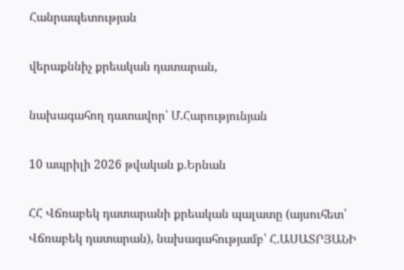Հանրապետության

վերաքննիչ քրեական դատարան,

նախագահող դատավոր՝ Մ.Հարությունյան

10 ապրիլի 2026 թվական ք.Երնան

ՀՀ Վճռաբեկ դատարանի քրեական պալատը (այսուհետ՝ Վճռաբեկ դատարան), նախագահությամբ՝ Հ.ԱՍԱՏՐՅԱՆԻ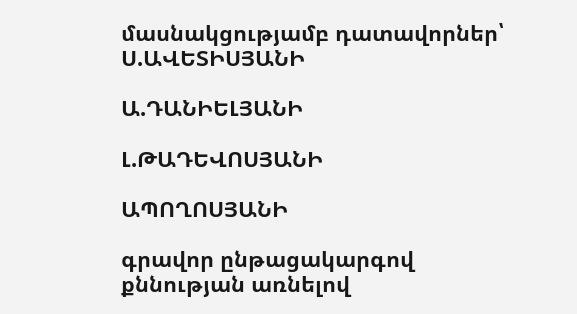մասնակցությամբ դատավորներ՝ Ս.ԱՎԵՏԻՍՅԱՆԻ

Ա.ԴԱՆԻԵԼՅԱՆԻ

Լ.ԹԱԴԵՎՈՍՅԱՆԻ

ԱՊՈՂՈՍՅԱՆԻ

գրավոր ընթացակարգով քննության առնելով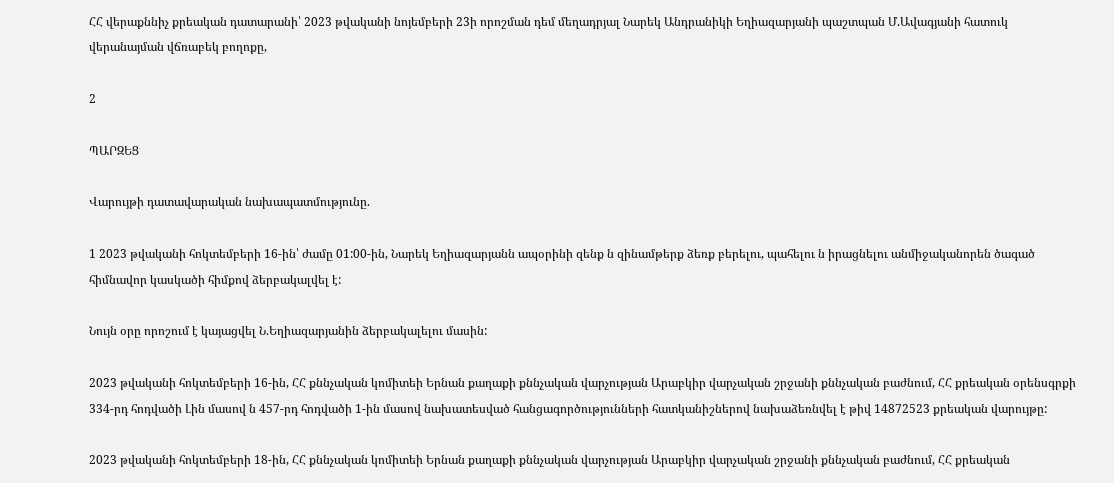ՀՀ վերաքննիչ քրեական դատարանի՝ 2023 թվականի նոյեմբերի 23ի որոշման դեմ մեղադրյալ Նարեկ Անդրանիկի Եղիազարյանի պաշտպան Մ.Ավագյանի հատուկ վերանայման վճռաբեկ բողոքը,

2

ՊԱՐԶԵՑ

Վարույթի դատավարական նախապատմությունը.

1 2023 թվականի հոկտեմբերի 16-ին՝ ժամը 01:00-ին, Նարեկ Եղիազարյանն ապօրինի զենք ն զինամթերք ձեռք բերելու, պահելու ն իրացնելու անմիջականորեն ծագած հիմնավոր կասկածի հիմքով ձերբակալվել է:

Նույն օրը որոշում է կայացվել Ն.Եղիազարյանին ձերբակալելու մասին:

2023 թվականի հոկտեմբերի 16-ին, ՀՀ քննչական կոմիտեի Երնան քաղաքի քննչական վարչության Արաբկիր վարչական շրջանի քննչական բաժնում, ՀՀ քրեական օրենսգրքի 334-րդ հոդվածի Լին մասով ն 457-րդ հոդվածի 1-ին մասով նախատեսված հանցագործությունների հատկանիշներով նախաձեռնվել է թիվ 14872523 քրեական վարույթը:

2023 թվականի հոկտեմբերի 18-ին, ՀՀ քննչական կոմիտեի Երնան քաղաքի քննչական վարչության Արաբկիր վարչական շրջանի քննչական բաժնում, ՀՀ քրեական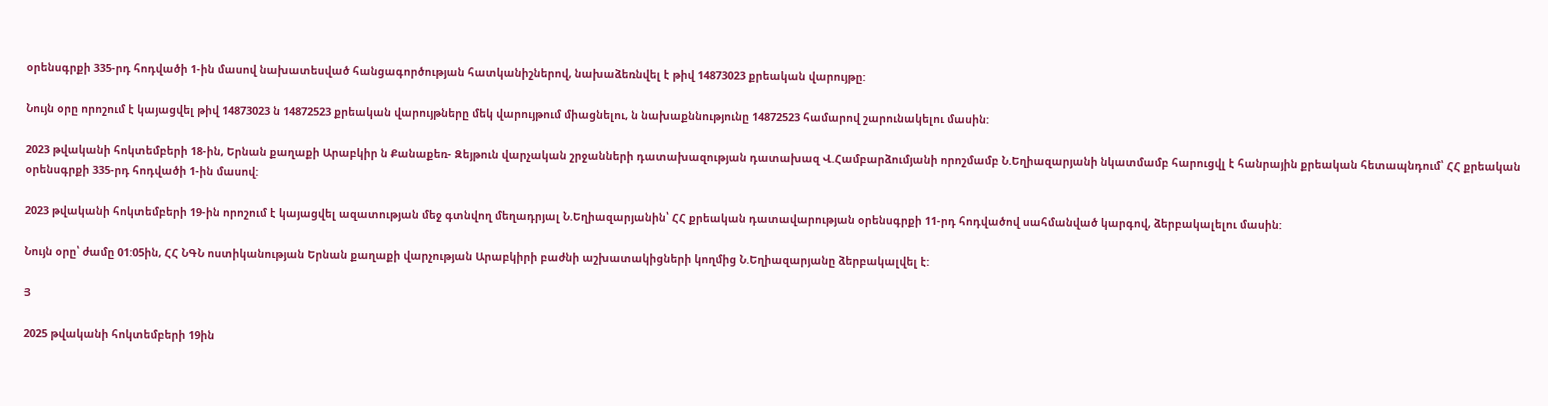օրենսգրքի 335-րդ հոդվածի 1-ին մասով նախատեսված հանցագործության հատկանիշներով, նախաձեռնվել է թիվ 14873023 քրեական վարույթը:

Նույն օրը որոշում է կայացվել թիվ 14873023 ն 14872523 քրեական վարույթները մեկ վարույթում միացնելու, ն նախաքննությունը 14872523 համարով շարունակելու մասին:

2023 թվականի հոկտեմբերի 18-ին, Երնան քաղաքի Արաբկիր ն Քանաքեռ- Զեյթուն վարչական շրջանների դատախազության դատախազ Վ.Համբարձումյանի որոշմամբ Ն.Եղիազարյանի նկատմամբ հարուցվլ է հանրային քրեական հետապնդում՝ ՀՀ քրեական օրենսգրքի 335-րդ հոդվածի 1-ին մասով:

2023 թվականի հոկտեմբերի 19-ին որոշում է կայացվել ազատության մեջ գտնվող մեղադրյալ Ն.Եղիազարյանին՝ ՀՀ քրեական դատավարության օրենսգրքի 11-րդ հոդվածով սահմանված կարգով, ձերբակալելու մասին:

Նույն օրը՝ ժամը 01:05ին, ՀՀ ՆԳՆ ոստիկանության Երնան քաղաքի վարչության Արաբկիրի բաժնի աշխատակիցների կողմից Ն.Եղիազարյանը ձերբակալվել է:

Յ

2025 թվականի հոկտեմբերի 19ին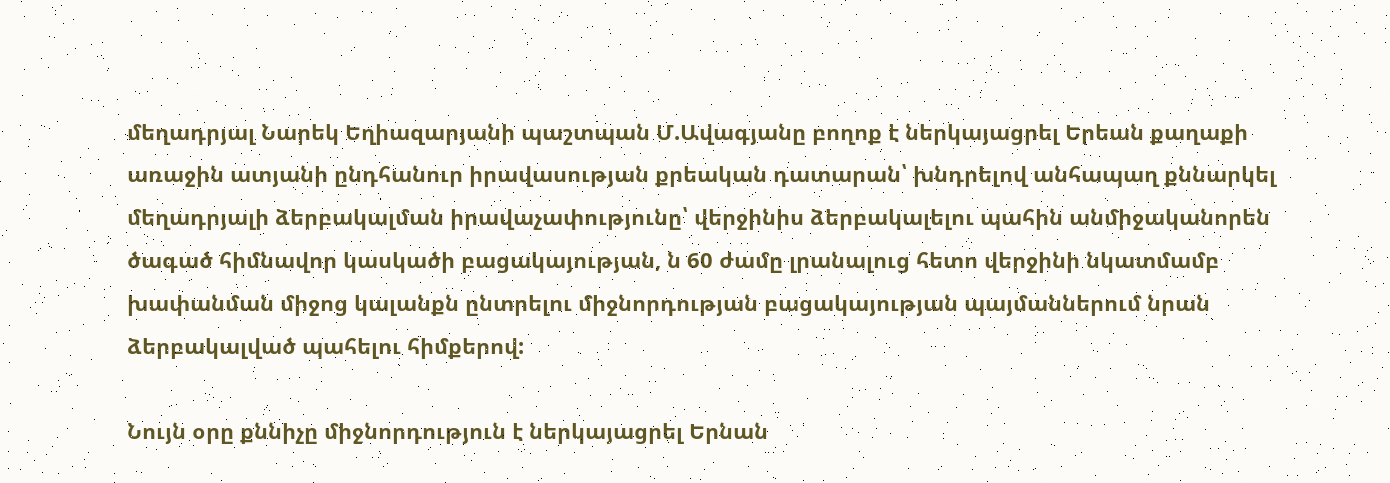մեղադրյալ Նարեկ Եղիազարյանի պաշտպան Մ.Ավագյանը բողոք է ներկայացրել Երեան քաղաքի առաջին ատյանի ընդհանուր իրավասության քրեական դատարան՝ խնդրելով անհապաղ քննարկել մեղադրյալի ձերբակալման իրավաչափությունը՝ վերջինիս ձերբակալելու պահին անմիջականորեն ծագած հիմնավոր կասկածի բացակայության, ն 60 ժամը լրանալուց հետո վերջինի նկատմամբ խափանման միջոց կալանքն ընտրելու միջնորդության բացակայության պայմաններում նրան ձերբակալված պահելու հիմքերով:

Նույն օրը քննիչը միջնորդություն է ներկայացրել Երնան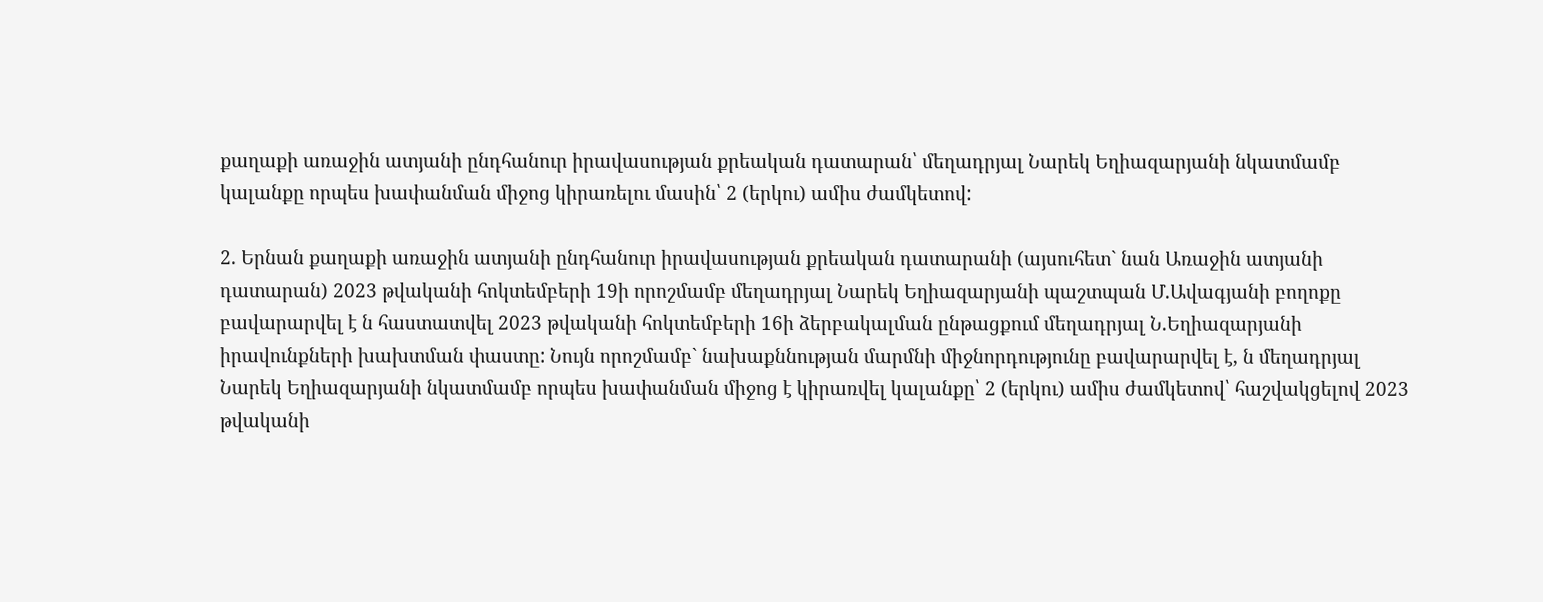քաղաքի առաջին ատյանի ընդհանուր իրավասության քրեական դատարան՝ մեղադրյալ Նարեկ Եղիազարյանի նկատմամբ կալանքը որպես խափանման միջոց կիրառելու մասին՝ 2 (երկու) ամիս ժամկետով:

2. Երնան քաղաքի առաջին ատյանի ընդհանուր իրավասության քրեական դատարանի (այսուհետ` նան Առաջին ատյանի դատարան) 2023 թվականի հոկտեմբերի 19ի որոշմամբ մեղադրյալ Նարեկ Եղիազարյանի պաշտպան Մ.Ավագյանի բողոքը բավարարվել է ն հաստատվել 2023 թվականի հոկտեմբերի 16ի ձերբակալման ընթացքում մեղադրյալ Ն.Եղիազարյանի իրավունքների խախտման փաստը: Նույն որոշմամբ` նախաքննության մարմնի միջնորդությունը բավարարվել է, ն մեղադրյալ Նարեկ Եղիազարյանի նկատմամբ որպես խափանման միջոց է կիրառվել կալանքը՝ 2 (երկու) ամիս ժամկետով՝ հաշվակցելով 2023 թվականի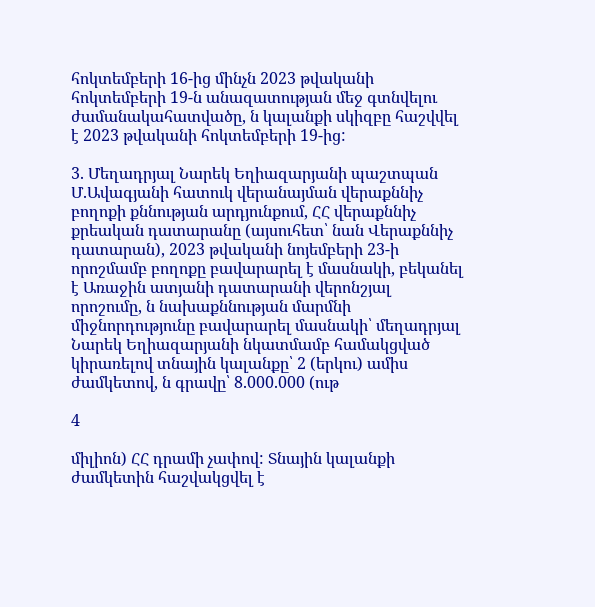հոկտեմբերի 16-ից մինչն 2023 թվականի հոկտեմբերի 19-ն անազատության մեջ գտնվելու ժամանակահատվածը, ն կալանքի սկիզբը հաշվվել է 2023 թվականի հոկտեմբերի 19-ից:

3. Մեղադրյալ Նարեկ Եղիազարյանի պաշտպան Մ.Ավագյանի հատուկ վերանայման վերաքննիչ բողոքի քննության արդյունքում, ՀՀ վերաքննիչ քրեական դատարանը (այսուհետ՝ նան Վերաքննիչ դատարան), 2023 թվականի նոյեմբերի 23-ի որոշմամբ բողոքը բավարարել է մասնակի, բեկանել է Առաջին ատյանի դատարանի վերոնշյալ որոշումը, ն նախաքննության մարմնի միջնորդությունը բավարարել մասնակի՝ մեղադրյալ Նարեկ Եղիազարյանի նկատմամբ համակցված կիրառելով տնային կալանքը՝ 2 (երկու) ամիս ժամկետով, ն գրավը՝ 8.000.000 (ութ

4

միլիոն) ՀՀ դրամի չափով: Տնային կալանքի ժամկետին հաշվակցվել է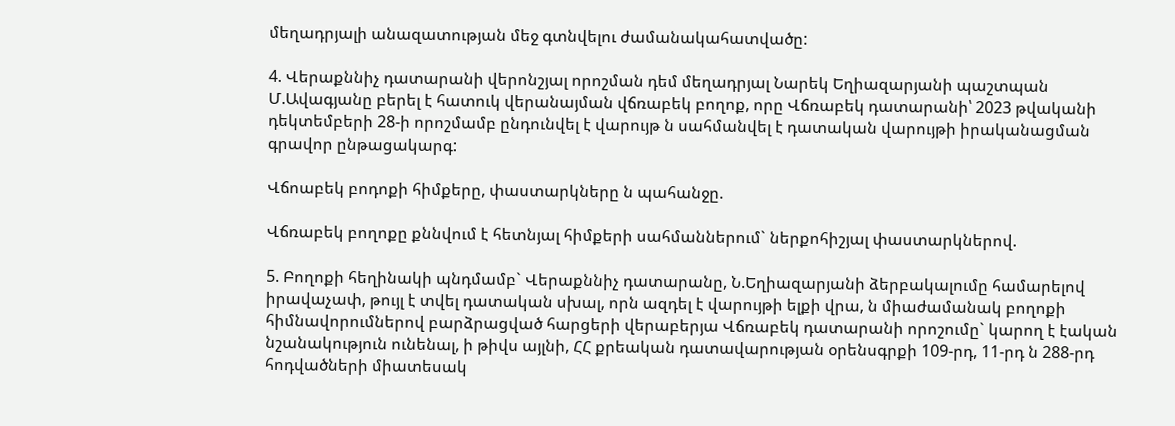մեղադրյալի անազատության մեջ գտնվելու ժամանակահատվածը:

4. Վերաքննիչ դատարանի վերոնշյալ որոշման դեմ մեղադրյալ Նարեկ Եղիազարյանի պաշտպան Մ.Ավագյանը բերել է հատուկ վերանայման վճռաբեկ բողոք, որը Վճռաբեկ դատարանի՝ 2023 թվականի դեկտեմբերի 28-ի որոշմամբ ընդունվել է վարույթ ն սահմանվել է դատական վարույթի իրականացման գրավոր ընթացակարգ:

Վճոաբեկ բոդոքի հիմքերը, փաստարկները ն պահանջը.

Վճռաբեկ բողոքը քննվում է հետնյալ հիմքերի սահմաններում` ներքոհիշյալ փաստարկներով.

5. Բողոքի հեղինակի պնդմամբ` Վերաքննիչ դատարանը, Ն.Եղիազարյանի ձերբակալումը համարելով իրավաչափ, թույլ է տվել դատական սխալ, որն ազդել է վարույթի ելքի վրա, ն միաժամանակ բողոքի հիմնավորումներով բարձրացված հարցերի վերաբերյա Վճռաբեկ դատարանի որոշումը` կարող է էական նշանակություն ունենալ, ի թիվս այլնի, ՀՀ քրեական դատավարության օրենսգրքի 109-րդ, 11-րդ ն 288-րդ հոդվածների միատեսակ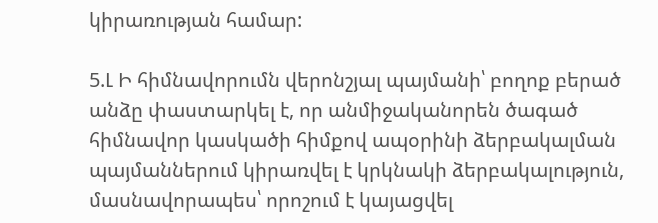կիրառության համար:

5.Լ Ի հիմնավորումն վերոնշյալ պայմանի՝ բողոք բերած անձը փաստարկել է, որ անմիջականորեն ծագած հիմնավոր կասկածի հիմքով ապօրինի ձերբակալման պայմաններում կիրառվել է կրկնակի ձերբակալություն, մասնավորապես՝ որոշում է կայացվել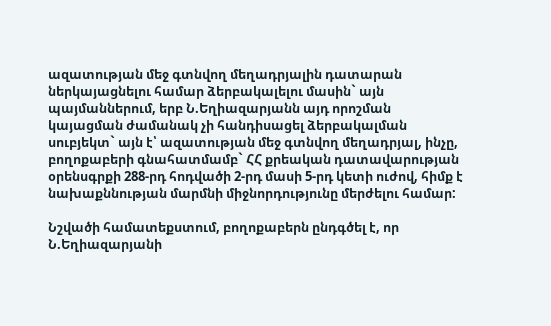ազատության մեջ գտնվող մեղադրյալին դատարան ներկայացնելու համար ձերբակալելու մասին` այն պայմաններում, երբ Ն.Եղիազարյանն այդ որոշման կայացման ժամանակ չի հանդիսացել ձերբակալման սուբյեկտ` այն է՝ ազատության մեջ գտնվող մեղադրյալ, ինչը, բողոքաբերի գնահատմամբ` ՀՀ քրեական դատավարության օրենսգրքի 288-րդ հոդվածի 2-րդ մասի 5-րդ կետի ուժով, հիմք է նախաքննության մարմնի միջնորդությունը մերժելու համար:

Նշվածի համատեքստում, բողոքաբերն ընդգծել է, որ Ն.Եղիազարյանի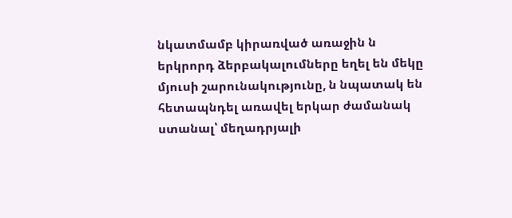նկատմամբ կիրառված առաջին ն երկրորդ ձերբակալումները եղել են մեկը մյուսի շարունակությունը, ն նպատակ են հետապնդել առավել երկար ժամանակ ստանալ՝ մեղադրյալի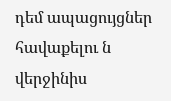դեմ ապացույցներ հավաքելու ն վերջինիս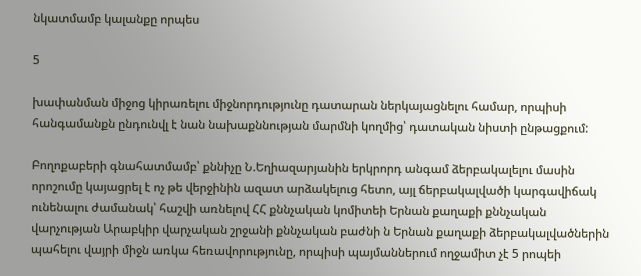նկատմամբ կալանքը որպես

5

խափանման միջոց կիրառելու միջնորդությունը դատարան ներկայացնելու համար, որպիսի հանգամանքն ընդունվլ է նան նախաքննության մարմնի կողմից՝ դատական նիստի ընթացքում:

Բողոքաբերի գնահատմամբ՝ քննիչը Ն.Եղիազարյանին երկրորդ անգամ ձերբակալելու մասին որոշումը կայացրել է ոչ թե վերջինին ազատ արձակելուց հետո, այլ ճերբակալվածի կարգավիճակ ունենալու ժամանակ՝ հաշվի առնելով ՀՀ քննչական կոմիտեի Երնան քաղաքի քննչական վարչության Արաբկիր վարչական շրջանի քննչական բաժնի ն Երնան քաղաքի ձերբակալվածներին պահելու վայրի միջն առկա հեռավորությունը, որպիսի պայմաններում ողջամիտ չէ 5 րոպեի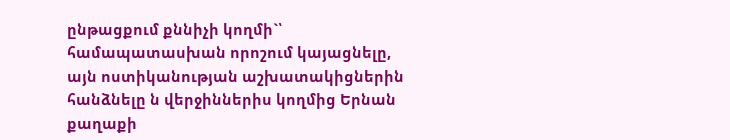ընթացքում քննիչի կողմի`՝ համապատասխան որոշում կայացնելը, այն ոստիկանության աշխատակիցներին հանձնելը ն վերջիններիս կողմից Երնան քաղաքի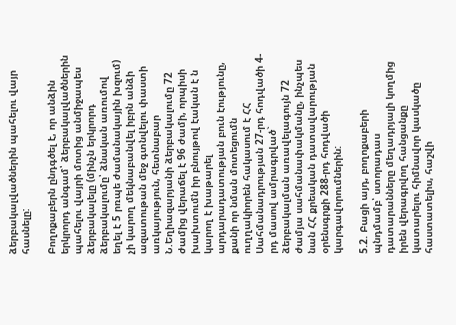ձերբակալվածներին պահելու վայր հասնելը:

Բողոքաբերն ընդգծել է, որ անձին երկրորդ անգամ՝ ձերբակալվածներին պահելու վայրի մոտից անմիջապես ձերբակալելը (մինչն երկրորդ ձերբակալումը՝ ձնական առումով եղել է 5 րռպե ժամանակային խզում) չի կարող մեկնաբանվել իբրն անձի ազատութան մեջ գտնվելու փաստի առկայություն, հետնաբար Ն.Եղիազարյանի ձերբակալումը 72 ժամից վերաճել է 96 ժամի, որպիսի խախտումն իր բնույթով էական է ն կարող է խաթարել արդարադատության բուն էությունը, քանի որ նման մոտեցումն ուղղակիորեն հակասում է ՀՀ Սահմանադրության 27-րդ հոդվածի 4-րդ մասով ամրագրված` ձերբակալման առավելագույն 72 ժամյա սահմանափակմանը, ինչպես նան ՀՀ քրեական դատավարության օրենսգրքի 288-րդ հոդվածի կարգավորումներին:

5.2. Բացի այդ, բողոքաբերի պնդմամբ՝ ստորադաս դատարանները մեղադրյալի կողմից իրեն վերագրվող հանցանքը կատարելու հիմնավոր կասկածը հաստատելիս, հաշվի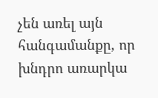չեն առել այն հանգամանքը, որ խնդրո առարկա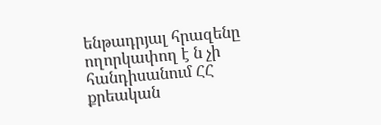ենթադրյալ հրազենը ողորկափող է ն չի հանդիսանում ՀՀ քրեական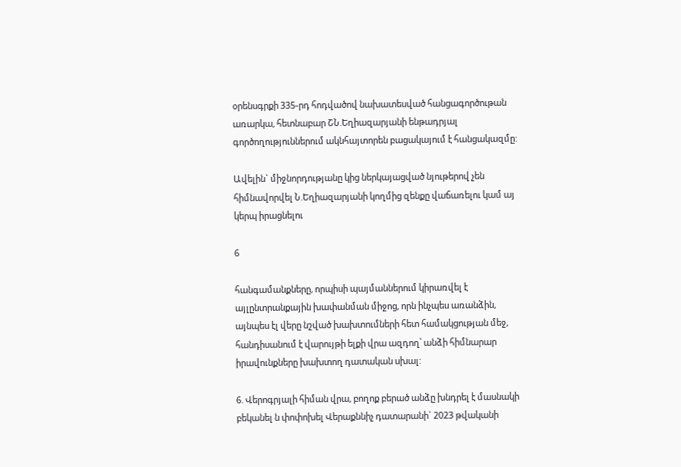օրենսգրքի 335-րդ հոդվածով նախատեսված հանցագործութան առարկա, հետնաբար ՇՆ.Եղիազարյանի ենթադրյալ գործողություններում ակնհայտորեն բացակայում է հանցակազմը:

Ավելին` միջնորդությանը կից ներկայացված նյութերով չեն հիմնավորվել Ն.Եղիազարյանի կողմից զենքը վաճառելու կամ այ կերպ իրացնելու

6

հանգամանքները, որպիսի պայմաններում կիրառվել է այլընտրանքային խափանման միջոց, որն ինչպես առանձին, այնպես էլ վերը նշված խախտումների հետ համակցության մեջ, հանդիսանում է վարույթի ելքի վրա ազդող՝ անձի հիմնարար իրավունքները խախտող դատական սխալ:

6. Վերոգրյալի հիման վրա, բողոք բերած անձը խնդրել է մասնակի բեկանել ն փոփոխել Վերաքննիչ դատարանի` 2023 թվականի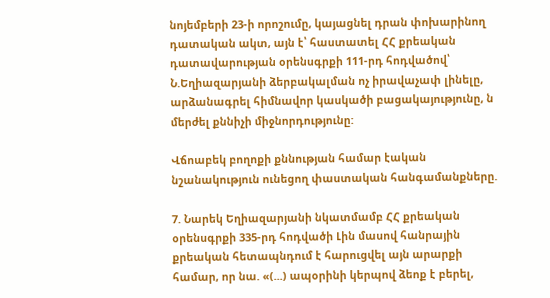նոյեմբերի 23-ի որոշումը, կայացնել դրան փոխարինող դատական ակտ, այն է՝ հաստատել ՀՀ քրեական դատավարության օրենսգրքի 111-րդ հոդվածով՝ Ն.Եղիազարյանի ձերբակալման ոչ իրավաչափ լինելը, արձանագրել հիմնավոր կասկածի բացակայությունը, ն մերժել քննիչի միջնորդությունը:

Վճոաբեկ բողոքի քննության համար էական նշանակություն ունեցող փաստական հանգամանքները.

7. Նարեկ Եղիազարյանի նկատմամբ ՀՀ քրեական օրենսգրքի 335-րդ հոդվածի Լին մասով հանրային քրեական հետապնդում է հարուցվել այն արարքի համար, որ նա. «(...) ապօրինի կերպով ձեոք է բերել,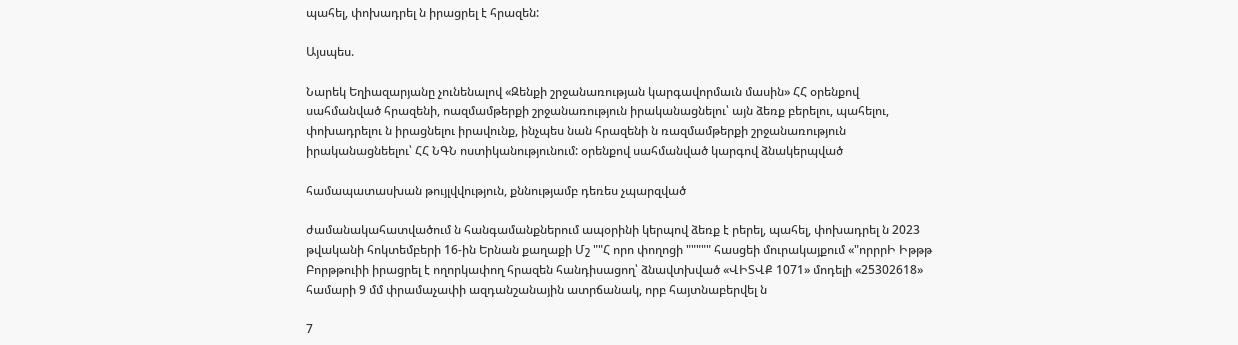պահել, փոխադրել ն իրացրել է հրազեն:

Այսպես.

Նարեկ Եղիազարյանը չունենալով «Զենքի շրջանառության կարգավորմաւն մասին» ՀՀ օրենքով սահմանված հրազենի, ոազմամթերքի շրջանառություն իրականացնելու՝ այն ձեռք բերելու, պահելու, փոխադրելու ն իրացնելու իրավունք, ինչպես նան հրազենի ն ռազմամթերքի շրջանառություն իրականացնեելու՝ ՀՀ ՆԳՆ ոստիկանությունում: օրենքով սահմանված կարգով ձնակերպված

համապատասխան թույլվվություն, քննությամբ դեռես չպարզված

ժամանակահատվածում ն հանգամանքներում ապօրինի կերպով ձեռք է րերել, պահել, փոխադրել ն 2023 թվականի հոկտեմբերի 16-ին Երնան քաղաքի Մշ ""Հ որո փողոցի """"" հասցեի մուրակայքում «"որրրԻ Իթթթ Բորթթուիի իրացրել է ողորկափող հրազեն հանդիսացող՝ ձնավտխված «ՎԻՏՎՔ 1071» մոդելի «25302618» համարի 9 մմ փրամաչափի ազդանշանային ատրճանակ, որբ հայտնաբերվել ն

7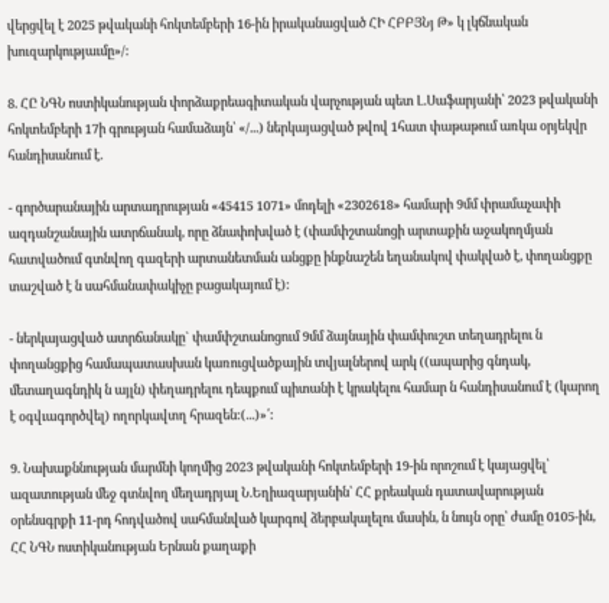վերցվել է 2025 թվականի հոկտեմբերի 16-ին իրականացված ՀԻ ՀԲԲՅՆյ Թ» կ լկճնական խուզարկությաւմը»/:

8. ՀԸ ՆԳՆ ոստիկանության փորձաքրեագիտական վարչության պետ Լ.Սաֆարյանի՝ 2023 թվականի հոկտեմբերի 17ի գրության համաձայն՝ «/...) ներկայացված թվով 1հատ փաթաթում առկա օրյեկվր հանդիսանում է.

- գործարանային արտադրության «45415 1071» մոդելի «2302618» համարի 9մմ փրամաչափի ազդանշանային ատրճանակ, որը ձնափոխված է (փամփշտանոցի արտաքին աջակողմյան հատվածում գտնվող գազերի արտանետման անցքը ինքնաշեն եղանակով փակված է, փողանցքը տաշված է ն սահմանափակիչը բացակայում է):

- ներկայացված ատրճանակը` փամփշտանոցում 9մմ ձայնային փամփուշտ տեղադրելու ն փողանցքից համապատասխան կառուցվածքային տվյալներով արկ ((ապարից գնդակ, մետաղագնդիկ ն այլն) փեղադրելու դեպքում պիտանի է կրակելու համար ն հանդիսանում է (կարող է օգվւագործվել) ողորկավտղ հրազեն:(...)»՛:

9. Նախաքննության մարմնի կողմից 2023 թվականի հոկտեմբերի 19-ին որոշում է կայացվել՝ ազատության մեջ գտնվող մեղադրյալ Ն.Եղիազարյանին՝ ՀՀ քրեական դատավարության օրենսգրքի 11-րդ հոդվածով սահմանված կարգով ձերբակալելու մասին, ն նույն օրը՝ ժամը 0105-ին, ՀՀ ՆԳՆ ոստիկանության Երնան քաղաքի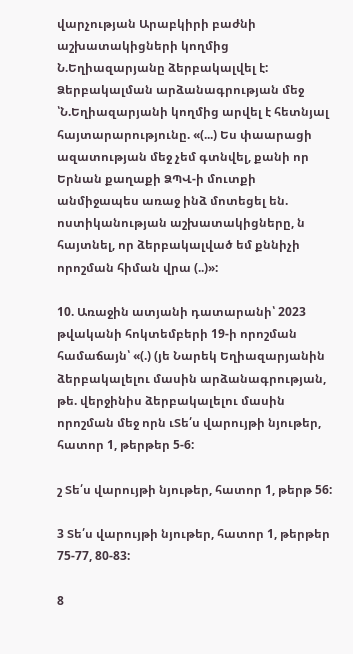վարչության Արաբկիրի բաժնի աշխատակիցների կողմից Ն.Եղիազարյանը ձերբակալվել է: Ձերբակալման արձանագրության մեջ ՝Ն.Եղիազարյանի կողմից արվել է հետնյալ հայտարարությունը. «(...) Ես փաարացի ազատության մեջ չեմ գտնվել, քանի որ Երնան քաղաքի ՁՊՎ-ի մուտքի անմիջապես առաջ ինձ մոտեցել են. ոստիկանության աշխատակիցները, ն հայտնել, որ ձերբակալված եմ քննիչի որոշման հիման վրա (..)»:

10. Առաջին ատյանի դատարանի՝ 2023 թվականի հոկտեմբերի 19-ի որոշման համաճայն՝ «(.) (յե Նարեկ Եղիազարյանին ձերբակալելու մասին արձանագրության, թե. վերջինիս ձերբակալելու մասին որոշման մեջ որն ւՏե՛ս վարույթի նյութեր, հատոր 1, թերթեր 5-6:

շ Տե՛ս վարույթի նյութեր, հատոր 1, թերթ 56:

3 Տե՛ս վարույթի նյութեր, հատոր 1, թերթեր 75-77, 80-83:

8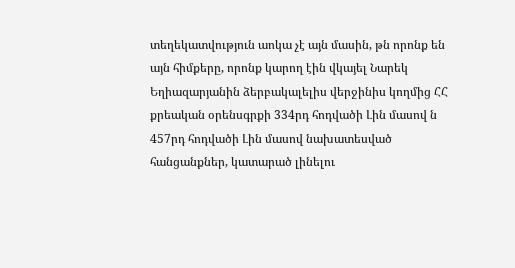տեղեկատվություն աոկա չէ այն մասին, թն որոնք են այն հիմքերը, որոնք կարող էին վկայել Նարեկ Եղիազարյանին ձերբակալելիս վերջինիս կողմից ՀՀ քրեական օրենսգրքի 334րդ հոդվածի Լին մասով ն 457րդ հոդվածի Լին մասով նախատեսված հանցանքներ, կատարած լինելու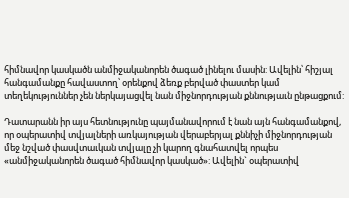հիմնավոր կասկածն անմիջականորեն ծագած լինելու մասին: Ավելին՝ հիշյալ հանգամանքը հավաստող՝ օրենքով ձեռք բերված փաստեր կամ տեղեկություններ չեն ներկայացվել նան միջնորդության քննությաւն ընթացքում:

Դատարանն իր այս հետնությունը պայմանավորում է նան այն հանգամանքով, որ օպերատիվ տվյալների առկայության վերաբերյալ քննիչի միջնորդության մեջ նշված փասվտաւկան տվյալը չի կարող գնահատվել որպես «անմիջականորեն ծագած հիմնավոր կասկած»: Ավելին` օպերատիվ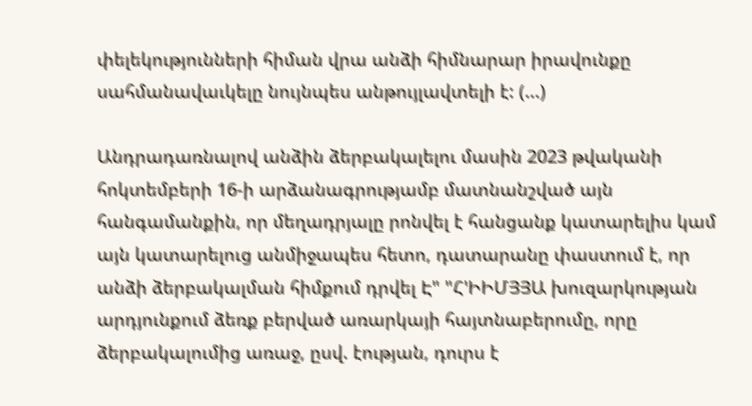փելեկությունների հիման վրա անձի հիմնարար իրավունքը սահմանավաւկելը նույնպես անթույլավտելի է: (...)

Անդրադառնալով անձին ձերբակալելու մասին 2023 թվականի հոկտեմբերի 16-ի արձանագրությամբ մատնանշված այն հանգամանքին, որ մեղադրյալը րոնվել է հանցանք կատարելիս կամ այն կատարելուց անմիջապես հետո, դատարանը փաստում է, որ անձի ձերբակալման հիմքում դրվել Է" "Հ'ԻԻՄՅՅԱ խուզարկության արդյունքում ձեռք բերված առարկայի հայտնաբերումը, որը ձերբակալումից առաջ, ըսվ. էության, դուրս է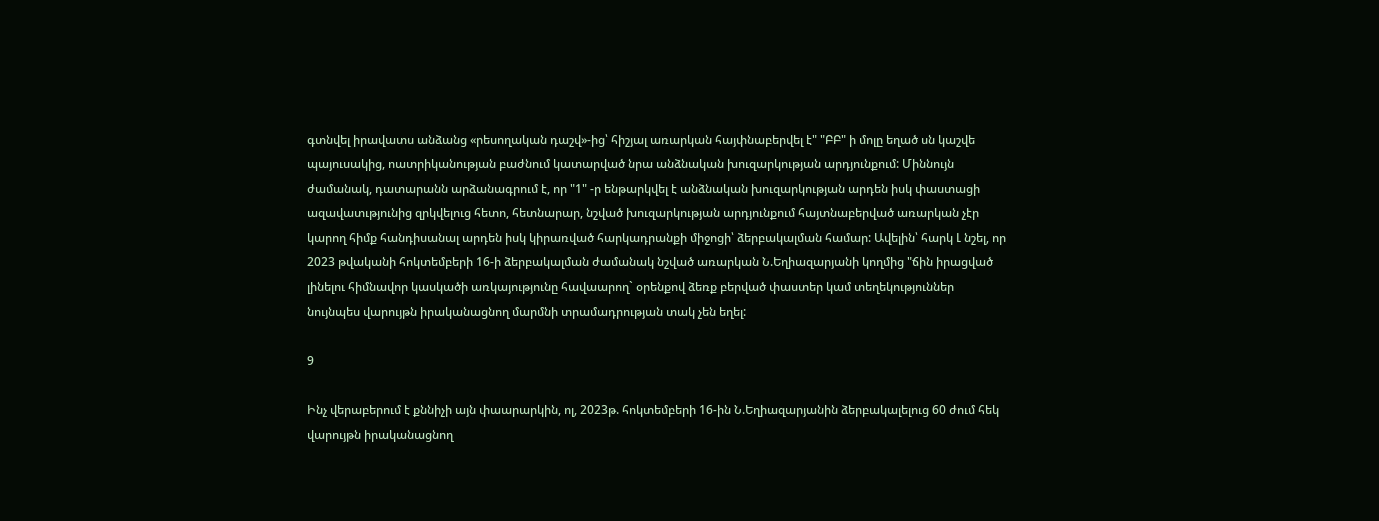գտնվել իրավատս անձանց «րեսողական դաշվ»-ից՝ հիշյալ առարկան հայփնաբերվել է" "ԲԲ" ի մոլը եղած սն կաշվե պայուսակից, ոատրիկանության բաժնում կատարված նրա անձնական խուզարկության արդյունքում: Միննույն ժամանակ, դատարանն արձանագրում է, որ "1" -ր ենթարկվել է անձնական խուզարկության արդեն իսկ փաստացի ազավատւթյունից զրկվելուց հետո, հետնարար, նշված խուզարկության արդյունքում հայտնաբերված առարկան չէր կարող հիմք հանդիսանալ արդեն իսկ կիրառված հարկադրանքի միջոցի՝ ձերբակալման համար: Ավելին՝ հարկ Լ նշել, որ 2023 թվականի հոկտեմբերի 16-ի ձերբակալման ժամանակ նշված առարկան Ն.Եղիազարյանի կողմից "ճին իրացված լինելու հիմնավոր կասկածի առկայությունը հավաարող` օրենքով ձեռք բերված փաստեր կամ տեղեկություններ նույնպես վարույթն իրականացնող մարմնի տրամադրության տակ չեն եղել:

9

Ինչ վերաբերում է քննիչի այն փաարարկին, ոլ, 2023թ. հոկտեմբերի 16-ին Ն.Եղիազարյանին ձերբակալելուց 60 ժում հեկ վարույթն իրականացնող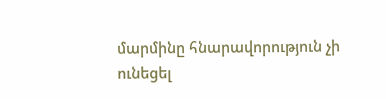մարմինը հնարավորություն չի ունեցել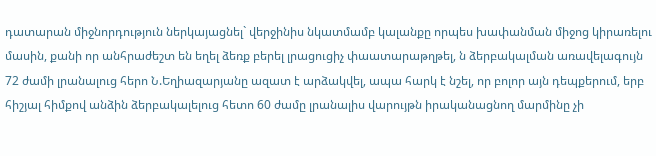դատարան միջնորդություն ներկայացնել` վերջինիս նկատմամբ կալանքը որպես խափանման միջոց կիրառելու մասին, քանի որ անհրաժեշտ են եղել ձեռք բերել լրացուցիչ փաատարաթղթել, ն ձերբակալման առավելագույն 72 ժամի լրանալուց հերո Ն.Եղիազարյանը ազատ է արձակվել, ապա հարկ է նշել, որ բոլոր այն դեպքերում, երբ հիշյալ հիմքով անձին ձերբակալելուց հետո 60 ժամը լրանալիս վարույթն իրականացնող մարմինը չի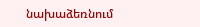նախաձեռնում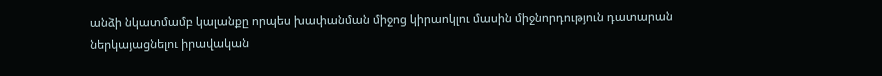անձի նկատմամբ կալանքը որպես խափանման միջոց կիրաոկլու մասին միջնորդություն դատարան ներկայացնելու իրավական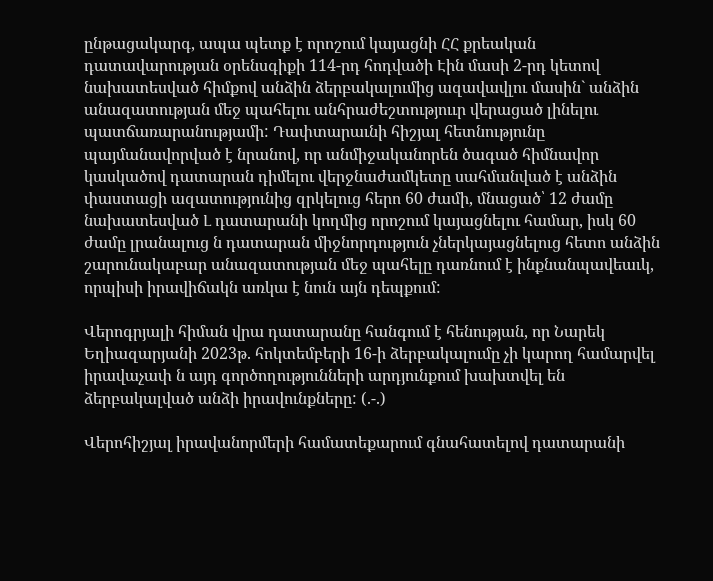ընթացակարգ, ապա պետք է որոշում կայացնի ՀՀ քրեական դատավարության օրենսգիքի 114-րդ հոդվածի Էին մասի 2-րդ կետով նախատեսված հիմքով անձին ձերբակալումից ազավավլու մասին` անձին անազատության մեջ պահելու անհրաժեշտություւր վերացած լինելու պատճառարանությամի: Դափտարաւնի հիշյալ հետնությունը պայմանավորված է նրանով, որ անմիջականորեն ծագած հիմնավոր կասկածով դատարան դիմելու վերջնաժամկետը սահմանված է անձին փաստացի ազատությունից զրկելուց հերո 60 ժամի, մնացած՝ 12 ժամը նախատեսված Լ դատարանի կողմից որոշում կայացնելու համար, իսկ 60 ժամը լրանալուց ն դատարան միջնորդություն չներկայացնելուց հետո անձին շարունակաբար անազատության մեջ պահելը դառնում է ինքնանպավեաւկ, որպիսի իրավիճակն առկա է նուն այն դեպքում:

Վերոգրյալի հիման վրա դատարանը հանգում է հենության, որ Նարեկ Եղիազարյանի 2023թ. հոկտեմբերի 16-ի ձերբակալումը չի կարող համարվել իրավաչափ ն այդ գործողությունների արդյունքում խախտվել են ձերբակալված անձի իրավունքները: (.-.)

Վերոհիշյալ իրավանորմերի համատեքարում գնահատելով դատարանի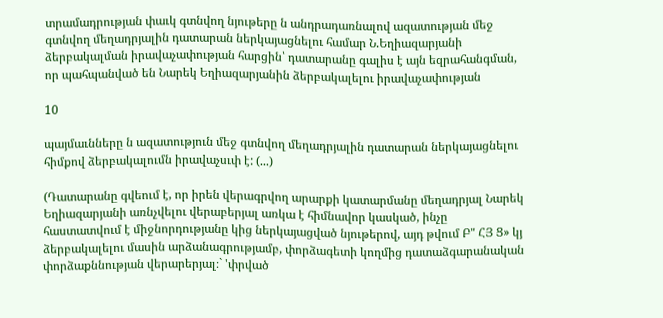տրամադրության փաւկ գտնվող նյութերը ն անդրադառնալով ազատության մեջ գտնվող մեղադրյալին դատարան ներկայացնելու համար Ն.Եղիազարյանի ձերբակալման իրավաչափության հարցին՝ դատարանը գալիս է այն եզրահանգման, որ պահպանված են Նարեկ Եղիազարյանին ձերբակալելու իրավաչափության

10

պայմաւնները ն ազատություն մեջ գտնվող մեղադրյալին դատարան ներկայացնելու հիմքով ձերբակալումն իրավաչսւփ է: (...)

(Դատարանը գվեում է, որ իրեն վերագրվող արարքի կատարմանը մեղադրյալ Նարեկ Եղիազարյանի առնչվելու վերաբերյալ առկա է հիմնավոր կասկած, ինչը հաստատվում է միջնորդությանը կից ներկայացված նյութերով, այդ թվում Բ" ՀՅ Ց» կյ ձերբակալելու մասին արձանագրությամբ, փորձագետի կողմից դատաձգարանական փորձաքննության վերարերյալ։` 'փրված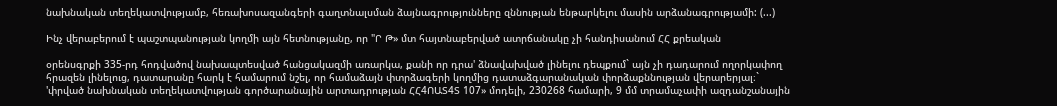նախնական տեղեկատվությամբ, հեռախոսազանգերի գաղտնալսման ձայնագրությունները զննության ենթարկելու մասին արձանագրությամի: (...)

Ինչ վերաբերում է պաշտպանության կողմի այն հետնությանը, որ "Ր Թ» մտ հայտնաբերված ատրճանակը չի հանդիսանում ՀՀ քրեական

օրենսգրքի 335-րդ հոդվածով նախապտեսված հանցակազմի առարկա, քանի որ դրա' ձնավախված լինելու դեպքում` այն չի դադարում ողորկափող հրազեն լինելուց, դատարանը հարկ է համարում նշել, որ համաձայն փտրձագերի կողմից դատաձգարանական փորձաքննության վերարերյալ։` 'փրված նախնական տեղեկատվության գործարանային արտադրության ՀՀ4ՈԱՏ4Տ 107» մոդելի, 230268 համարի, 9 մմ տրամաչափի ազդանշանային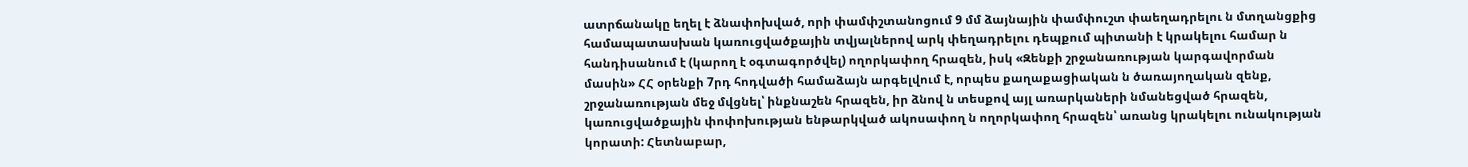ատրճանակը եղել է ձնափոխված, որի փամփշտանոցում 9 մմ ձայնային փամփուշտ փաեղադրելու ն մտղանցքից համապատասխան կառուցվածքային տվյալներով արկ փեղադրելու դեպքում պիտանի է կրակելու համար ն հանդիսանում է (կարող է օգտագործվել) ողորկափող հրազեն, իսկ «Զենքի շրջանառության կարգավորման մասին» ՀՀ օրենքի 7րդ հոդվածի համաձայն արգելվում է, որպես քաղաքացիական ն ծառայողական զենք, շրջանառության մեջ մվցնել՝ ինքնաշեն հրազեն, իր ձնով ն տեսքով այլ առարկաների նմանեցված հրազեն, կառուցվածքային փոփոխության ենթարկված ակոսափող ն ողորկափող հրազեն՝ առանց կրակելու ունակության կորատի: Հետնաբար,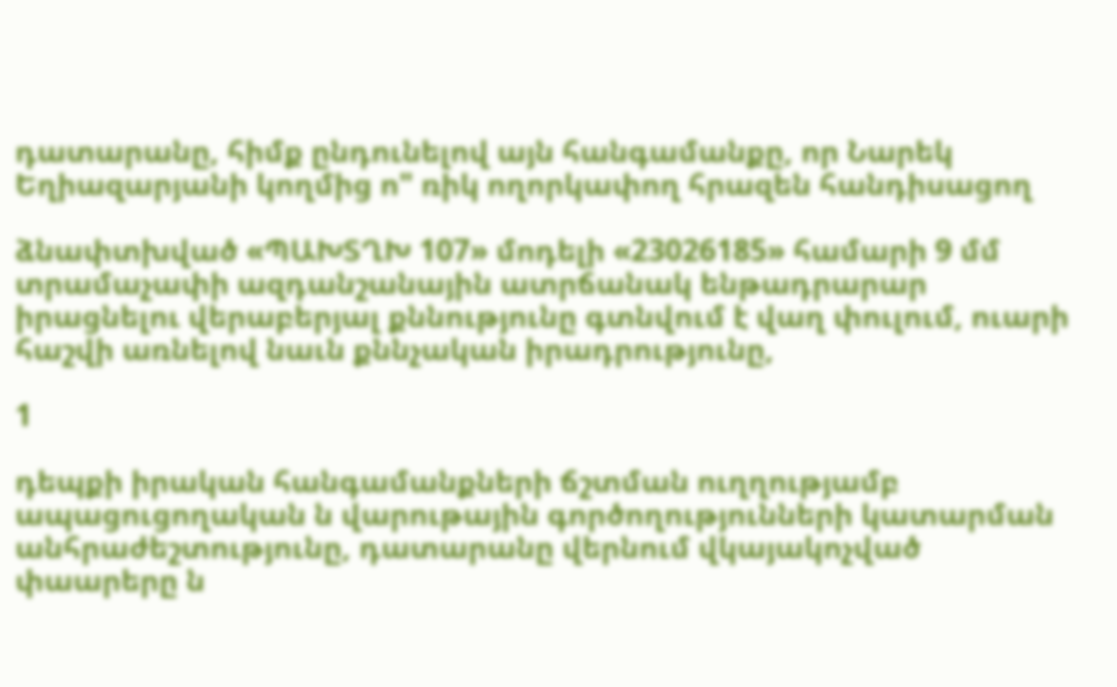դատարանը, հիմք ընդունելով այն հանգամանքը, որ Նարեկ Եղիազարյանի կողմից ո" ռիկ ողորկափող հրազեն հանդիսացող

ձնափտխված «ՊԱԽՏՂԽ 107» մոդելի «23026185» համարի 9 մմ տրամաչափի ազդանշանային ատրճանակ ենթադրարար իրացնելու վերաբերյալ քննությունը գտնվում է վաղ փուլում, ուարի հաշվի առնելով նաւն քննչական իրադրությունը,

1

դեպքի իրական հանգամանքների ճշտման ուղղությամբ ապացուցողական ն վարութային գործողությունների կատարման անհրաժեշտությունը, դատարանը վերնում վկայակոչված փաարերը ն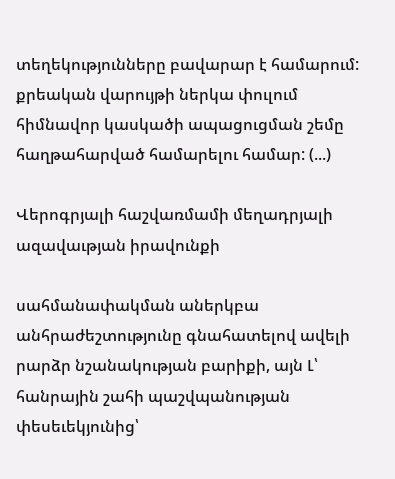տեղեկությունները բավարար է համարում: քրեական վարույթի ներկա փուլում հիմնավոր կասկածի ապացուցման շեմը հաղթահարված համարելու համար: (...)

Վերոգրյալի հաշվառմամի մեղադրյալի ազավաւթյան իրավունքի

սահմանափակման աներկբա անհրաժեշտությունը գնահատելով ավելի րարձր նշանակության բարիքի, այն Լ՝ հանրային շահի պաշվպանության փեսեւեկյունից՝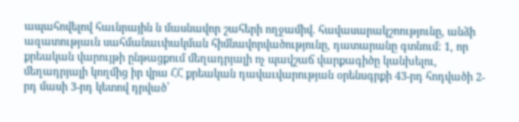ապահովելով հաւնրային ն մասնավոր շահերի ողջամիվ. հավասարակշոությունը, անձի ազատությաւն սահմանաւփակման հիմնավորվածությունը, դատարանը գտնում: 1, որ քրեական վարույթի ընթացքում մեղադրյալի ոչ պավշաճ վարքագիծը կանխելու, մեղադրյալի կողմից իր վրա ՀՀ քրեական դավաւվարության օրենսգրքի 43-րդ հոդվածի 2-րդ մասի 3-րդ կետով դրված՝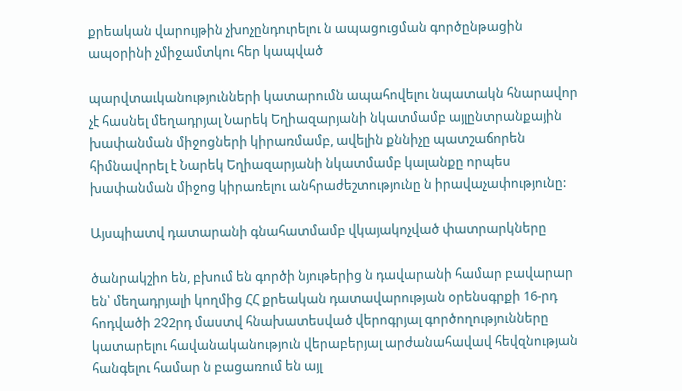քրեական վարույթին չխոչընդուրելու ն ապացուցման գործընթացին ապօրինի չմիջամտկու հեր կապված

պարվտաւկանությունների կատարումն ապահովելու նպատակն հնարավոր չէ հասնել մեղադրյալ Նարեկ Եղիազարյանի նկատմամբ այլընտրանքային խափանման միջոցների կիրառմամբ, ավելին քննիչը պատշաճորեն հիմնավորել է Նարեկ Եղիազարյանի նկատմամբ կալանքը որպես խափանման միջոց կիրառելու անհրաժեշտությունը ն իրավաչափությունը:

Այսպիատվ դատարանի գնահատմամբ վկայակոչված փատրարկները

ծանրակշիո են, բխում են գործի նյութերից ն դավարանի համար բավարար են՝ մեղադրյալի կողմից ՀՀ քրեական դատավարության օրենսգրքի 16-րդ հոդվածի 2Չ2րդ մաստվ հնախատեսված վերոգրյալ գործողությունները կատարելու հավանականություն վերաբերյալ արժանահավավ հեվզնության հանգելու համար ն բացառում են այլ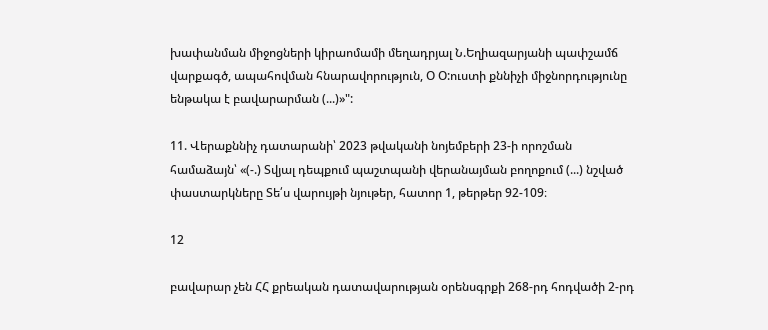խափանման միջոցների կիրաոմամի մեղադրյալ Ն.Եղիազարյանի պափշամճ վարքագծ, ապահովման հնարավորություն, Օ Օ:ուստի քննիչի միջնորդությունը ենթակա է բավարարման (...)»":

11. Վերաքննիչ դատարանի՝ 2023 թվականի նոյեմբերի 23-ի որոշման համաձայն՝ «(-.) Տվյալ դեպքում պաշտպանի վերանայման բողոքում (...) նշված փաստարկները Տե՛ս վարույթի նյութեր, հատոր 1, թերթեր 92-109։

12

բավարար չեն ՀՀ քրեական դատավարության օրենսգրքի 268-րդ հոդվածի 2-րդ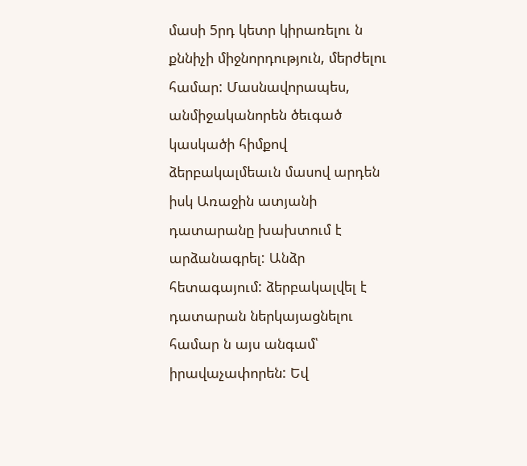մասի 5րդ կետր կիրառելու ն քննիչի միջնորդություն, մերժելու համար: Մասնավորապես, անմիջականորեն ծեւգած կասկածի հիմքով ձերբակալմեաւն մասով արդեն իսկ Առաջին ատյանի դատարանը խախտում է արձանագրել: Անձր հետագայում: ձերբակալվել է դատարան ներկայացնելու համար ն այս անգամ՝ իրավաչափորեն: Եվ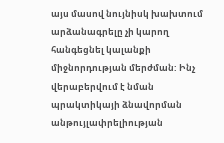այս մասով նույնիսկ խախտում արձանագրելը չի կարող հանգեցնել կալանքի միջնորդության մերժման: Ինչ վերաբերվում է նման պրակտիկայի ձնավորման անթույլափրելիության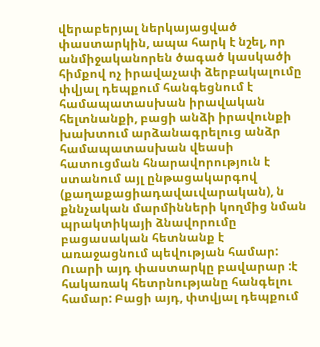վերաբերյալ ներկայացված փաստարկին, ապա հարկ է նշել, որ անմիջականորեն ծագած կասկածի հիմքով ոչ իրավաչափ ձերբակալումը փվյալ դեպքում հանգեցնում է համապատասխան իրավական հելտնանքի, բացի անձի իրավունքի խախտում արձանագրելուց անձր համապատասխան վեասի հատուցման հնարավորություն է ստանում այլ ընթացակարգով (քաղաքացիադավաւվարական), ն քննչական մարմինների կողմից նման պրակտիկայի ձնավորումը բացասական հետնանք է առաջացնում պեվության համար: Ուարի այդ փաստարկը բավարար :է հակառակ հետրնությանը հանգելու համար: Բացի այդ, փտվյալ դեպքում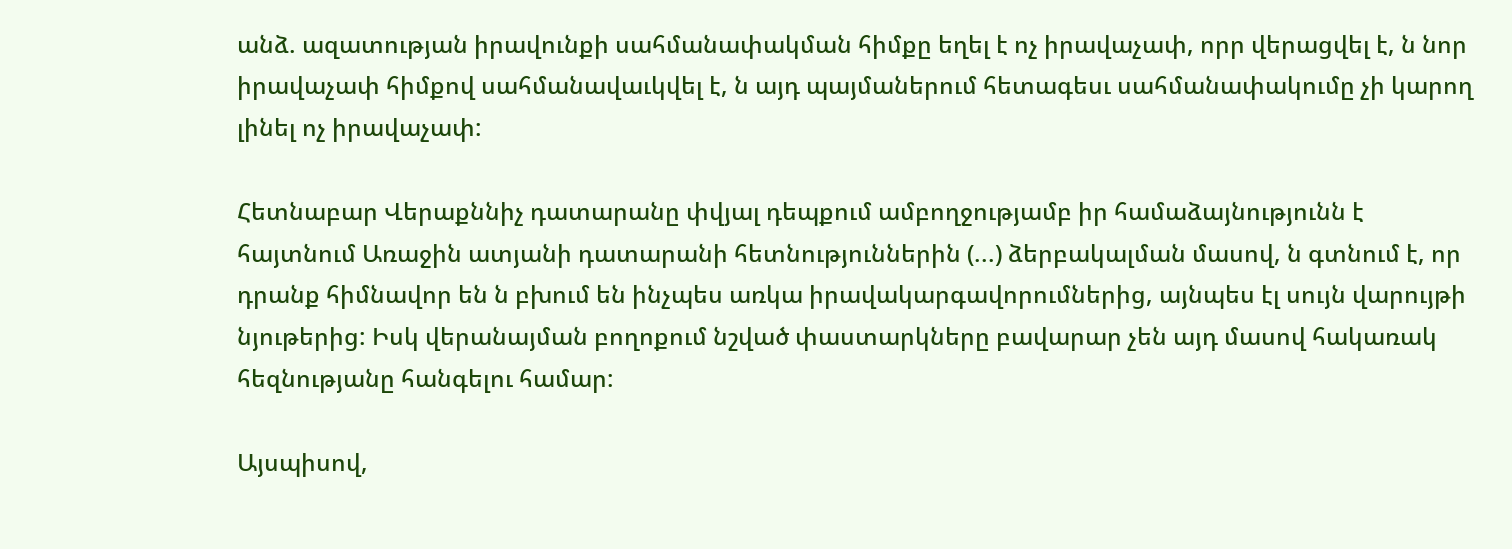անձ. ազատության իրավունքի սահմանափակման հիմքը եղել է ոչ իրավաչափ, որր վերացվել է, ն նոր իրավաչափ հիմքով սահմանավաւկվել է, ն այդ պայմաներում հետագեսւ սահմանափակումը չի կարող լինել ոչ իրավաչափ:

Հետնաբար Վերաքննիչ դատարանը փվյալ դեպքում ամբողջությամբ իր համաձայնությունն է հայտնում Առաջին ատյանի դատարանի հետնություններին (...) ձերբակալման մասով, ն գտնում է, որ դրանք հիմնավոր են ն բխում են ինչպես առկա իրավակարգավորումներից, այնպես էլ սույն վարույթի նյութերից: Իսկ վերանայման բողոքում նշված փաստարկները բավարար չեն այդ մասով հակառակ հեզնությանը հանգելու համար:

Այսպիսով,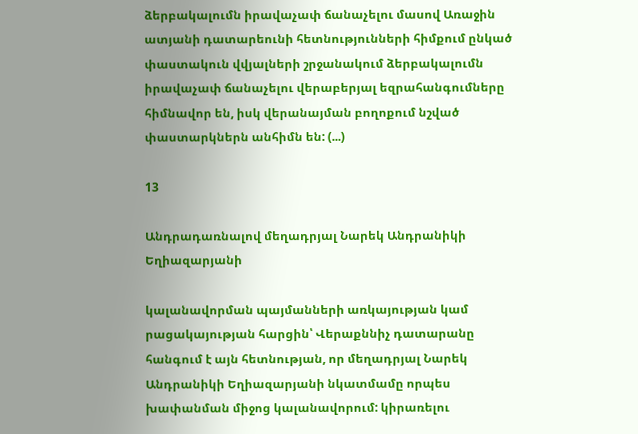ձերբակալումն իրավաչափ ճանաչելու մասով Առաջին ատյանի դատարեունի հետնությունների հիմքում ընկած փաստակուն վվյալների շրջանակում ձերբակալումն իրավաչափ ճանաչելու վերաբերյալ եզրահանգումները հիմնավոր են, իսկ վերանայման բողոքում նշված փաստարկներն անհիմն են: (...)

13

Անդրադառնալով մեղադրյալ Նարեկ Անդրանիկի Եղիազարյանի

կալանավորման պայմանների առկայության կամ րացակայության հարցին՝ Վերաքննիչ դատարանը հանգում է այն հետնության, որ մեղադրյալ Նարեկ Անդրանիկի Եղիազարյանի նկատմամը որպես խափանման միջոց կալանավորում: կիրառելու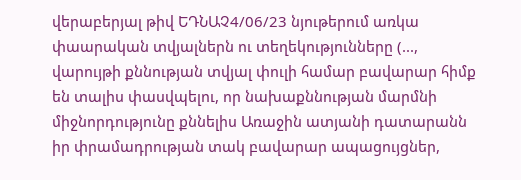վերաբերյալ թիվ ԵԴՆԱՉ4/06/23 նյութերում առկա փաարական տվյալներն ու տեղեկությունները (..., վարույթի քննության տվյալ փուլի համար բավարար հիմք են տալիս փասվպելու, որ նախաքննության մարմնի միջնորդությունը քննելիս Առաջին ատյանի դատարանն իր փրամադրության տակ բավարար ապացույցներ,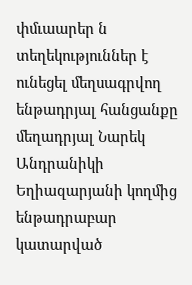փմւաարեր ն տեղեկություններ է ունեցել մեղսագրվող ենթադրյալ հանցանքը մեղադրյալ Նարեկ Անդրանիկի Եղիազարյանի կողմից ենթադրաբար կատարված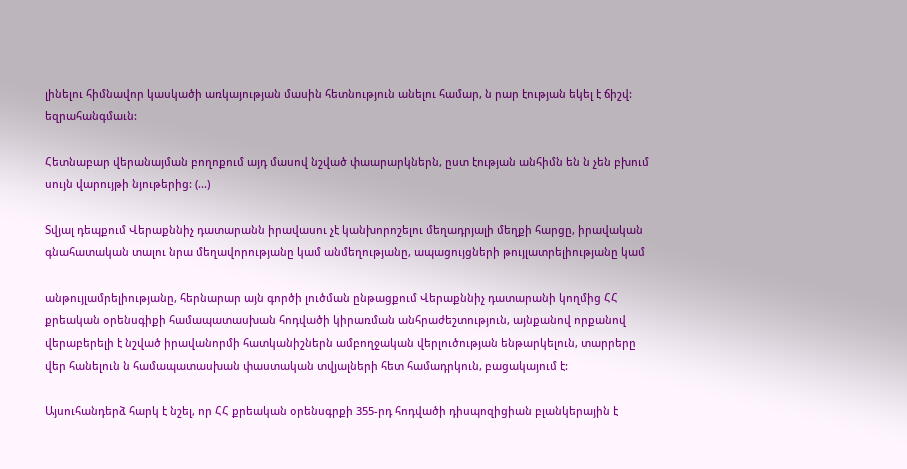լինելու հիմնավոր կասկածի առկայության մասին հետնություն անելու համար, ն րար էության եկել է ճիշվ: եզրահանգմաւն:

Հետնաբար վերանայման բողոքում այդ մասով նշված փաարարկներն, ըստ էության անհիմն են ն չեն բխում սույն վարույթի նյութերից: (...)

Տվյալ դեպքում Վերաքննիչ դատարանն իրավասու չէ կանխորոշելու մեղադրյալի մեղքի հարցը, իրավական գնահատական տալու նրա մեղավորությանը կամ անմեղությանը, ապացույցների թույլատրելիությանը կամ

անթույլամրելիությանը, հերնարար այն գործի լուծման ընթացքում Վերաքննիչ դատարանի կողմից ՀՀ քրեական օրենսգիքի համապատասխան հոդվածի կիրառման անհրաժեշտություն, այնքանով որքանով վերաբերելի է նշված իրավանորմի հատկանիշներն ամբողջական վերլուծության ենթարկելուն, տարրերը վեր հանելուն ն համապատասխան փաստական տվյալների հետ համադրկուն, բացակայում է:

Այսուհանդերձ հարկ է նշել, որ ՀՀ քրեական օրենսգրքի 355-րդ հոդվածի դիսպոզիցիան բլանկերային է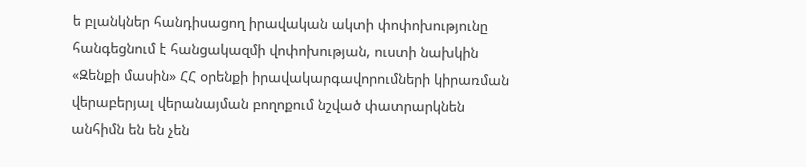ե բլանկներ հանդիսացող իրավական ակտի փոփոխությունը հանգեցնում է հանցակազմի վոփոխության, ուստի նախկին «Զենքի մասին» ՀՀ օրենքի իրավակարգավորումների կիրառման վերաբերյալ վերանայման բողոքում նշված փատրարկնեն անհիմն են են չեն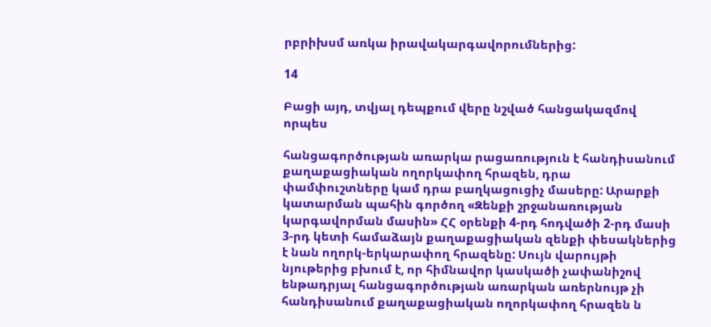րբրիխսմ առկա իրավակարգավորումներից:

14

Բացի այդ, տվյալ դեպքում վերը նշված հանցակազմով որպես

հանցագործության առարկա րացառություն է հանդիսանում քաղաքացիական ողորկափող հրազեն, դրա փամփուշտները կամ դրա բաղկացուցիչ մասերը: Արարքի կատարման պահին գործող «Զենքի շրջանառության կարգավորման մասին» ՀՀ օրենքի 4-րդ հոդվածի 2-րդ մասի 3-րդ կետի համաձայն քաղաքացիական զենքի փեսակներից է նան ողորկ-երկարափող հրազենը: Սույն վարույթի նյութերից բխում է, որ հիմնավոր կասկածի չափանիշով ենթադրյալ հանցագործության առարկան առերնույթ չի հանդիսանում քաղաքացիական ողորկափող հրազեն ն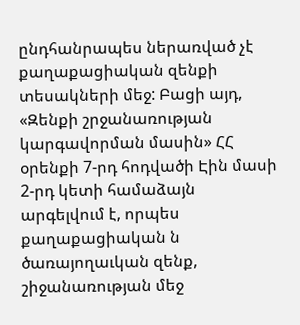ընդհանրապես ներառված չէ քաղաքացիական զենքի տեսակների մեջ: Բացի այդ, «Զենքի շրջանառության կարգավորման մասին» ՀՀ օրենքի 7-րդ հոդվածի Էին մասի 2-րդ կետի համաձայն արգելվում է, որպես քաղաքացիական ն ծառայողաւկան զենք, շիջանառության մեջ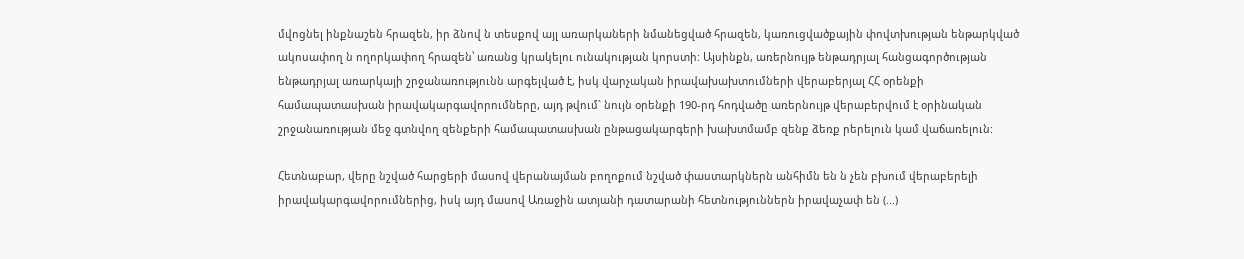մվոցնել ինքնաշեն հրազեն, իր ձնով ն տեսքով այլ առարկաների նմանեցված հրազեն, կառուցվածքային փովտխության ենթարկված ակոսափող ն ողորկափող հրազեն՝ առանց կրակելու ունակության կորստի: Այսինքն, առերնույթ ենթադրյալ հանցագործության ենթադրյալ առարկայի շրջանառությունն արգելված է, իսկ վարչական իրավախախտումների վերաբերյալ ՀՀ օրենքի համապատասխան իրավակարգավորումները, այդ թվում` նույն օրենքի 190-րդ հոդվածը առերնույթ վերաբերվում է օրինական շրջանառության մեջ գտնվող զենքերի համապատասխան ընթացակարգերի խախտմամբ զենք ձեռք րերելուն կամ վաճառելուն:

Հետնաբար, վերը նշված հարցերի մասով վերանայման բողոքում նշված փաստարկներն անհիմն են ն չեն բխում վերաբերելի իրավակարգավորումներից, իսկ այդ մասով Առաջին ատյանի դատարանի հետնություններն իրավաչափ են (...)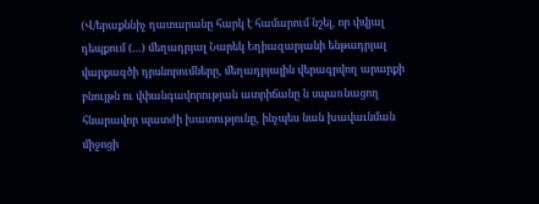(Վ/երաքննիչ դատարանը հարկ է համարում նշել, որ փվյալ դեպքում (...) մեղադրյալ Նարեկ Եղիազարյանի ենթադրյալ վարքագծի դրսնորումները, մեղադրյալին վերագրվող արարքի բնույթն ու վփանգավորության ատրիճանը ն սպառնացող հնարավոր պատժի խատությունը, ինչպես նան խավաւնման միջոցի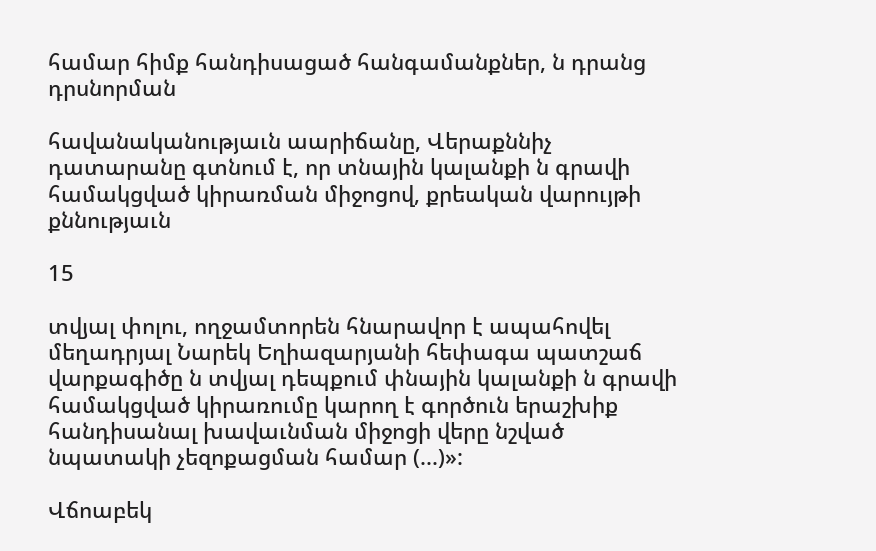համար հիմք հանդիսացած հանգամանքներ, ն դրանց դրսնորման

հավանականությաւն աարիճանը, Վերաքննիչ դատարանը գտնում է, որ տնային կալանքի ն գրավի համակցված կիրառման միջոցով, քրեական վարույթի քննությաւն

15

տվյալ փոլու, ողջամտորեն հնարավոր է ապահովել մեղադրյալ Նարեկ Եղիազարյանի հեփագա պատշաճ վարքագիծը ն տվյալ դեպքում փնային կալանքի ն գրավի համակցված կիրառումը կարող է գործուն երաշխիք հանդիսանալ խավաւնման միջոցի վերը նշված նպատակի չեզոքացման համար (...)»:

Վճոաբեկ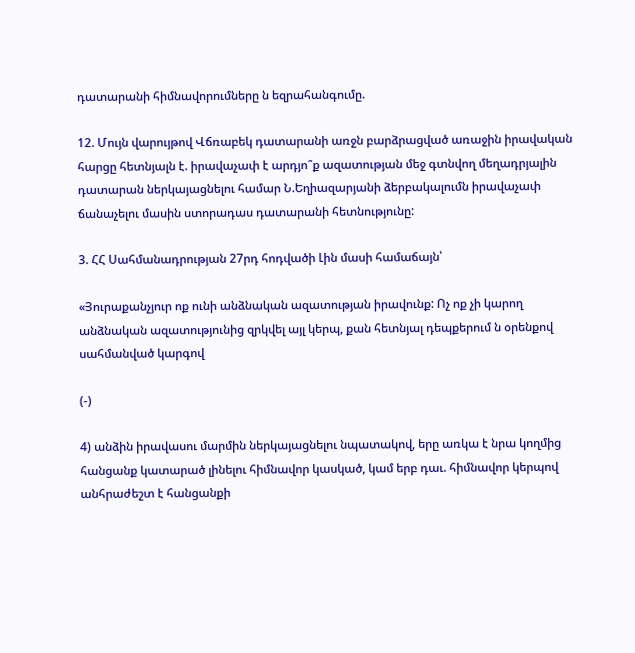դատարանի հիմնավորումները ն եզրահանգումը.

12. Մույն վարույթով Վճռաբեկ դատարանի առջն բարձրացված առաջին իրավական հարցը հետնյալն է. իրավաչափ է արդյո՞ք ազատության մեջ գտնվող մեղադրյալին դատարան ներկայացնելու համար Ն.Եղիազարյանի ձերբակալումն իրավաչափ ճանաչելու մասին ստորադաս դատարանի հետնությունը:

3. ՀՀ Սահմանադրության 27րդ հոդվածի Լին մասի համաճայն՝

«Յուրաքանչյուր ոք ունի անձնական ազատության իրավունք: Ոչ ոք չի կարող անձնական ազատությունից զրկվել այլ կերպ, քան հետնյալ դեպքերում ն օրենքով սահմանված կարգով

(-)

4) անձին իրավասու մարմին ներկայացնելու նպատակով, երը առկա է նրա կողմից հանցանք կատարած լինելու հիմնավոր կասկած, կամ երբ դաւ. հիմնավոր կերպով անհրաժեշտ է հանցանքի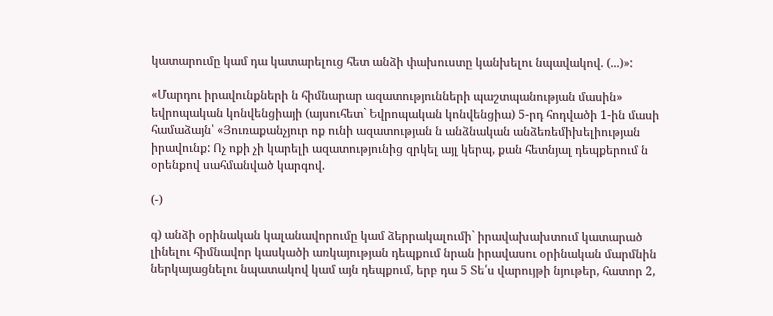կատարումը կամ դա կատարելուց հետ անձի փախուստը կանխելու նպավակով. (...)»:

«Մարդու իրավունքների ն հիմնարար ազատությունների պաշտպանության մասին» եվրոպական կոնվենցիայի (այսուհետ` Եվրոպական կոնվենցիա) 5-րդ հոդվածի 1-ին մասի համաձայն՝ «Յուռաքանչյուր ոք ունի ազատության ն անձնական անձեռեմիխելիության իրավունք: Ոչ ոքի չի կարելի ազատությունից զրկել այլ կերպ, քան հետնյալ դեպքերում ն օրենքով սահմանված կարգով.

(-)

գ) անձի օրինական կալանավորումը կամ ձերրակալումի` իրավախախտում կատարած լինելու հիմնավոր կասկածի առկայության դեպքում նրան իրավասու օրինական մարմնին ներկայացնելու նպատակով կամ այն դեպքում, երբ դա 5 Տե՛ս վարույթի նյութեր, հատոր 2,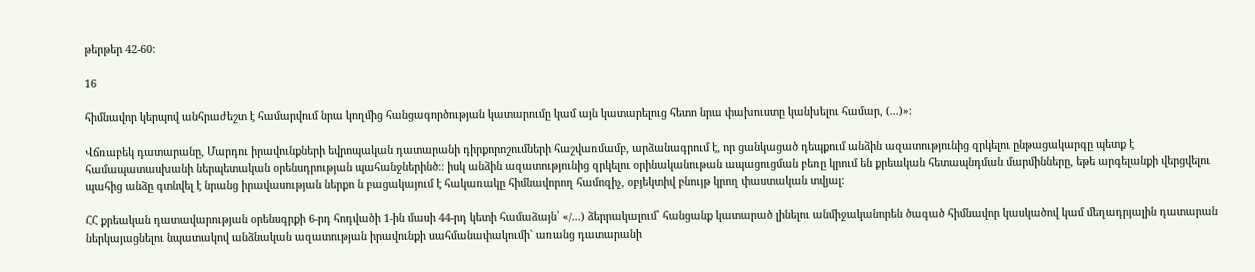թերթեր 42-60:

16

հիմնավոր կերպով անհրաժեշտ է համարվում նրա կողմից հանցագործության կատարումը կամ այն կատարելուց հետո նրա փախուստը կանխելու համար, (...)»:

Վճռաբեկ դատարանը, Մարդու իրավունքների եվրոպական դատարանի դիրքորոշումների հաշվառմամբ, արձանագրում է, որ ցանկացած դեպքում անձին ազատությունից զրկելու ընթացակարգը պետք է համապատասխանի ներպետական օրենսդրության պահանջներինծ։։ իսկ անձին ազատությունից զրկելու օրինականութան ապացուցման բեռը կրում են քրեական հետապնդման մարմինները, եթե արգելանքի վերցվելու պահից անձը գտնվել է նրանց իրավասության ներքո ն բացակայում է հակառակը հիմնավորող համոզիչ, օբյեկտիվ բնույթ կրող փաստական տվյալ:

ՀՀ քրեական դատավարության օրենսգրքի 6-րդ հոդվածի 1-ին մասի 44-րդ կետի համաձայն՝ «/...) ձերրակալում՝ հանցանք կատարած լինելու անմիջականորեն ծագած հիմնավոր կասկածով կամ մեղադրյալին դատարան ներկայացնելու նպատակով անձնական ազատության իրավունքի սահմանափակումի` առանց դատարանի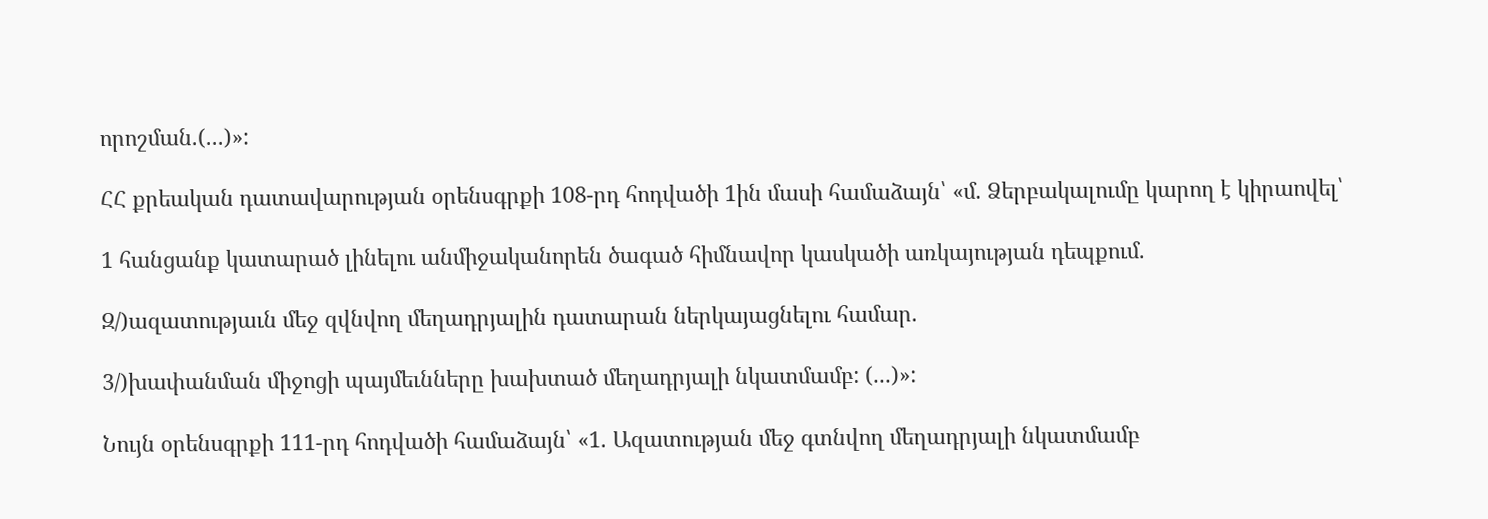որոշման.(...)»:

ՀՀ քրեական դատավարության օրենսգրքի 108-րդ հոդվածի 1ին մասի համաձայն՝ «մ. Ձերբակալումը կարող է կիրաովել՝

1 հանցանք կատարած լինելու անմիջականորեն ծագած հիմնավոր կասկածի առկայության դեպքում.

Զ/)ազատությաւն մեջ զվնվող մեղադրյալին դատարան ներկայացնելու համար.

3/)խափանման միջոցի պայմեւնները խախտած մեղադրյալի նկատմամբ: (...)»:

Նույն օրենսգրքի 111-րդ հոդվածի համաձայն՝ «1. Ազատության մեջ գտնվող մեղադրյալի նկատմամբ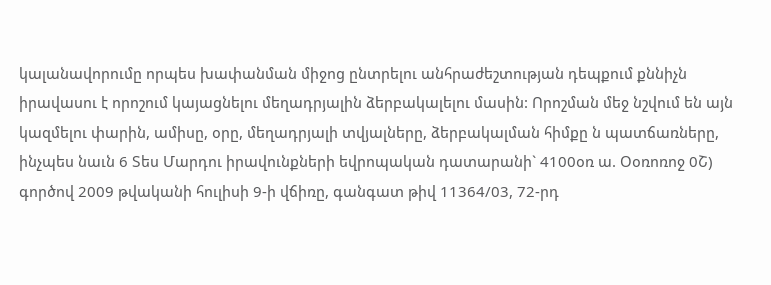կալանավորումը որպես խափանման միջոց ընտրելու անհրաժեշտության դեպքում քննիչն իրավասու է որոշում կայացնելու մեղադրյալին ձերբակալելու մասին: Որոշման մեջ նշվում են այն կազմելու փարին, ամիսը, օրը, մեղադրյալի տվյալները, ձերբակալման հիմքը ն պատճառները, ինչպես նաւն 6 Տես Մարդու իրավունքների եվրոպական դատարանի` 4100օռ ա. Օօռոռոջ 0Շ) գործով 2009 թվականի հուլիսի 9-ի վճիռը, գանգատ թիվ 11364/03, 72-րդ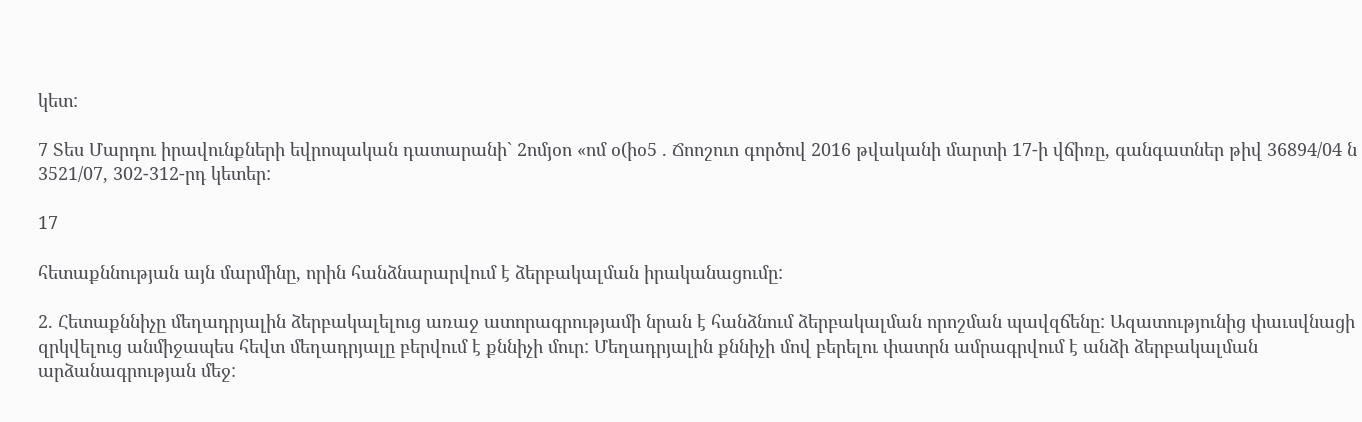կետ:

7 Տես Մարդու իրավունքների եվրոպական դատարանի` 2ոմյօո «ոմ օ(իօ5 . Ճոոշուո գործով 2016 թվականի մարտի 17-ի վճիռը, գանգատներ թիվ 36894/04 ն 3521/07, 302-312-րդ կետեր:

17

հետաքննության այն մարմինը, որին հանձնարարվում է ձերբակալման իրականացումը:

2. Հետաքննիչը մեղադրյալին ձերբակալելուց առաջ ատորագրությամի նրան է հանձնում ձերբակալման որոշման պավզճենը: Ազատությունից փաւսվնացի զրկվելուց անմիջապես հեվտ մեղադրյալը բերվում է քննիչի մուր: Մեղադրյալին քննիչի մով բերելու փատրն ամրագրվում է անձի ձերբակալման արձանագրության մեջ: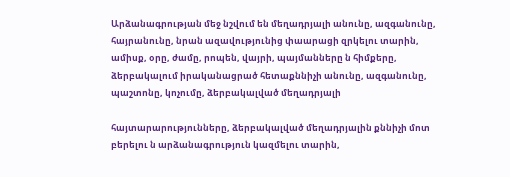Արձանագրության մեջ նշվում են մեղադրյալի անունը, ազգանունը, հայրանունը, նրան ազավությունից փաարացի զրկելու տարին, ամիսք, օրը, ժամը, րոպեն, վայրի, պայմանները ն հիմքերը, ձերբակալում իրականացրած հետաքննիչի անունը, ազգանունը, պաշտոնը, կոչումը, ձերբակալված մեղադրյալի

հայտարարությունները, ձերբակալված մեղադրյալին քննիչի մոտ բերելու ն արձանագրություն կազմելու տարին,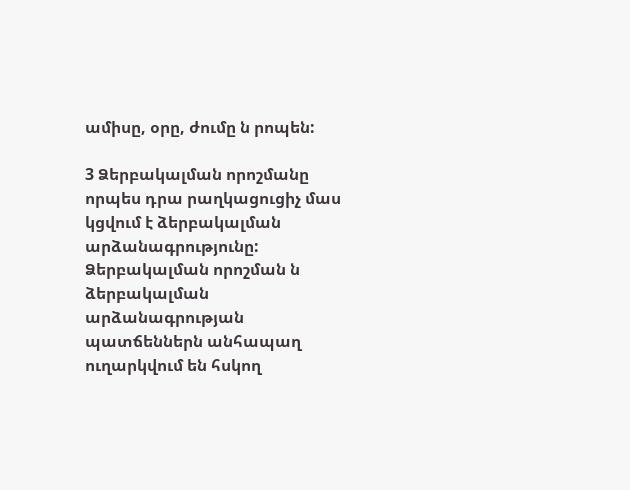ամիսը, օրը, ժումը ն րոպեն:

3 Ձերբակալման որոշմանը որպես դրա րաղկացուցիչ մաս կցվում է ձերբակալման արձանագրությունը: Ձերբակալման որոշման ն ձերբակալման արձանագրության պատճեններն անհապաղ ուղարկվում են հսկող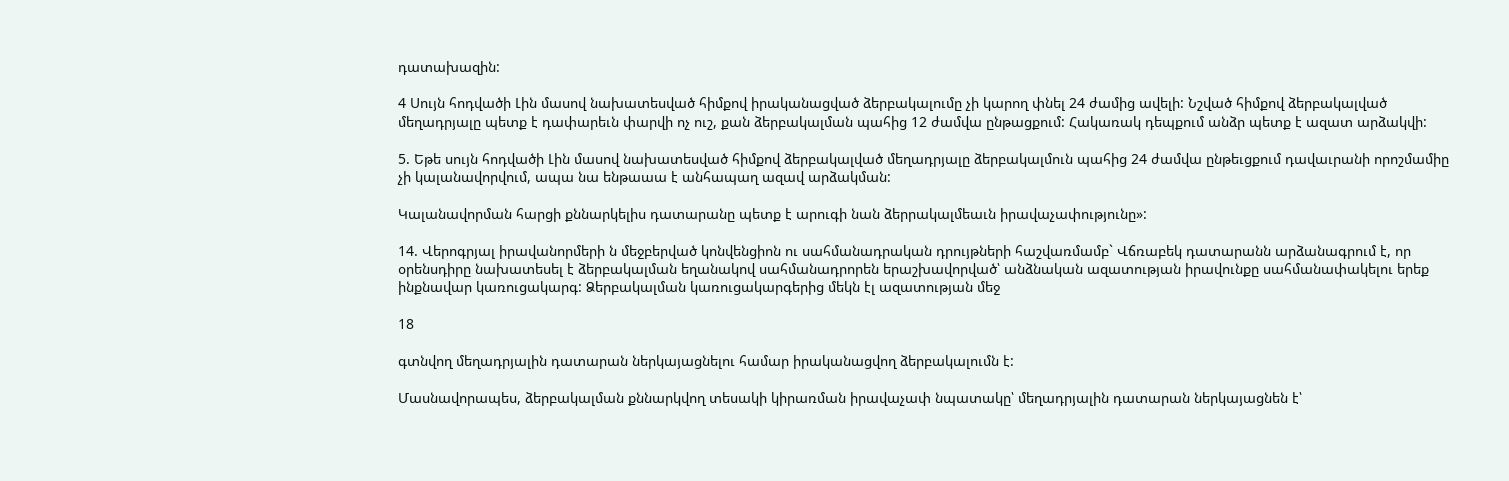դատախազին:

4 Սույն հոդվածի Լին մասով նախատեսված հիմքով իրականացված ձերբակալումը չի կարող փնել 24 ժամից ավելի: Նշված հիմքով ձերբակալված մեղադրյալը պետք է դափարեւն փարվի ոչ ուշ, քան ձերբակալման պահից 12 ժամվա ընթացքում: Հակառակ դեպքում անձր պետք է ազատ արձակվի:

5. Եթե սույն հոդվածի Լին մասով նախատեսված հիմքով ձերբակալված մեղադրյալը ձերբակալմուն պահից 24 ժամվա ընթեւցքում դավաւրանի որոշմամիը չի կալանավորվում, ապա նա ենթաաա է անհապաղ ազավ արձակման:

Կալանավորման հարցի քննարկելիս դատարանը պետք է արուգի նան ձերրակալմեաւն իրավաչափությունը»:

14. Վերոգրյալ իրավանորմերի ն մեջբերված կոնվենցիոն ու սահմանադրական դրույթների հաշվառմամբ` Վճռաբեկ դատարանն արձանագրում է, որ օրենսդիրը նախատեսել է ձերբակալման եղանակով սահմանադրորեն երաշխավորված՝ անձնական ազատության իրավունքը սահմանափակելու երեք ինքնավար կառուցակարգ: Ձերբակալման կառուցակարգերից մեկն էլ ազատության մեջ

18

գտնվող մեղադրյալին դատարան ներկայացնելու համար իրականացվող ձերբակալումն է:

Մասնավորապես, ձերբակալման քննարկվող տեսակի կիրառման իրավաչափ նպատակը՝ մեղադրյալին դատարան ներկայացնեն է՝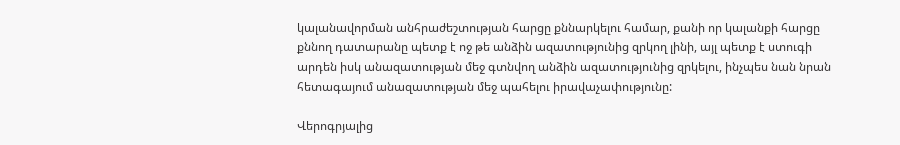կալանավորման անհրաժեշտության հարցը քննարկելու համար, քանի որ կալանքի հարցը քննող դատարանը պետք է ոջ թե անձին ազատությունից զրկող լինի, այլ պետք է ստուգի արդեն իսկ անազատության մեջ գտնվող անձին ազատությունից զրկելու, ինչպես նան նրան հետագայում անազատության մեջ պահելու իրավաչափությունը:

Վերոգրյալից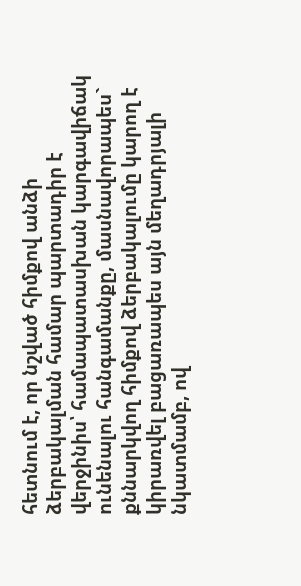հետնում է, որ նշված հիմքով անձի ձերբակալման համար պարտադիր է վերջինիս՝ համապատասխան կարգավիճակ ունենալու հանգամանքը, մասնավորապես` քննարկվող հիմքով ձերբակալումը կարող է կիրառվել բացառապես այն մեղադրյալի նկատմամբ, ով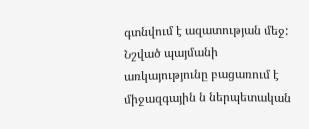գտնվում է ազատության մեջ: Նշված պայմանի առկայությունը բացառում է միջազգային ն ներպետական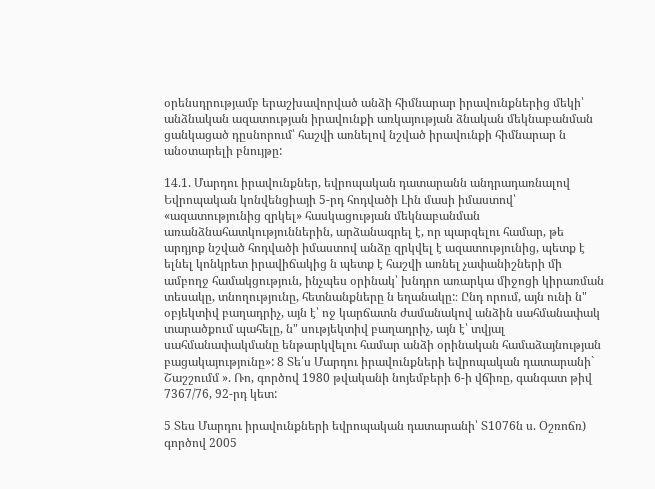օրենսդրությամբ երաշխավորված անձի հիմնարար իրավունքներից մեկի՝ անձնական ազատության իրավունքի առկայության ձնական մեկնաբանման ցանկացած դըսնորում՝ հաշվի առնելով նշված իրավունքի հիմնարար ն անօտարելի բնույթը:

14.1. Մարդու իրավունքներ, եվրոպական դատարանն անդրադառնալով Եվրոպական կոնվենցիայի 5-րդ հոդվածի Լին մասի իմաստով՝ «ազատությունից զրկել» հասկացության մեկնաբանման առանձնահատկություններին, արձանագրել է, որ պարզելու համար, թե արդյոք նշված հոդվածի իմաստով անձը զրկվել է ազատությունից, պետք է ելնել կոնկրետ իրավիճակից ն պետք է հաշվի առնել չափանիշների մի ամբողջ համակցություն, ինչպես օրինակ՝ խնդրո առարկա միջոցի կիրառման տեսակը, տնողությունը, հետնանքները ն եղանակը:։ Ընդ որում, այն ունի ն" օբյեկտիվ բաղադրիչ, այն է՝ ոջ կարճատն ժամանակով անձին սահմանափակ տարածքում պահելը, ն" սությեկտիվ բաղադրիչ, այն է՝ տվյալ սահմանափակմանը ենթարկվելու համար անձի օրինական համաձայնության բացակայությունը»: 8 Տե՛ս Մարդու իրավունքների եվրոպական դատարանի` Շաշշումմ ». Ռո, գործով 1980 թվականի նոյեմբերի 6-ի վճիռը, գանգատ թիվ 7367/76, 92-րդ կետ:

5 Տես Մարդու իրավունքների եվրոպական դատարանի՝ Տ1076ն ս. Օշռոճռ) գործով 2005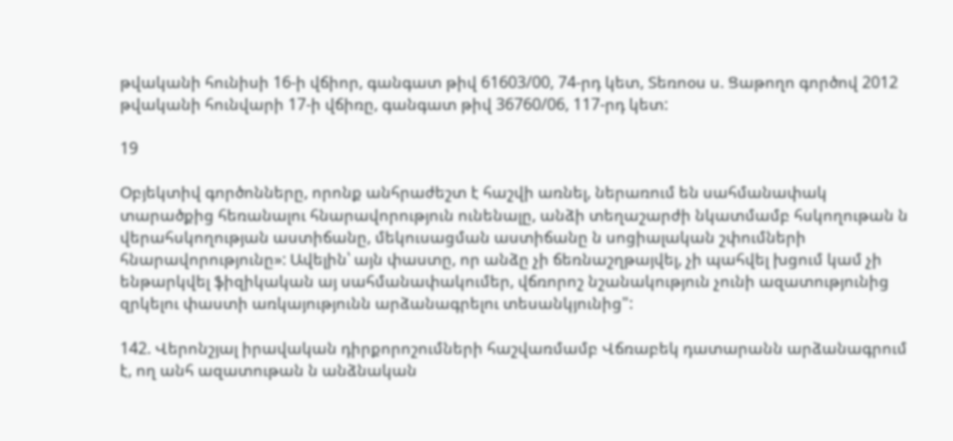թվականի հունիսի 16-ի վճիոր, գանգատ թիվ 61603/00, 74-րդ կետ, Տեռոօս ս. Ցաթողո գործով 2012 թվականի հունվարի 17-ի վճիռը, գանգատ թիվ 36760/06, 117-րդ կետ:

19

Օբյեկտիվ գործոնները, որոնք անհրաժեշտ է հաշվի առնել, ներառում են սահմանափակ տարածքից հեռանալու հնարավորություն ունենալը, անձի տեղաշարժի նկատմամբ հսկողութան ն վերահսկողության աստիճանը, մեկուսացման աստիճանը ն սոցիալական շփումների հնարավորությունը»: Ավելին՝ այն փաստը, որ անձը չի ճեռնաշղթայվել, չի պահվել խցում կամ չի ենթարկվել ֆիզիկական այ սահմանափակումեր, վճռորոշ նշանակություն չունի ազատությունից զրկելու փաստի առկայությունն արձանագրելու տեսանկյունից":

142. Վերոնշյալ իրավական դիրքորոշումների հաշվառմամբ Վճռաբեկ դատարանն արձանագրում է, ող անհ ազատութան ն անձնական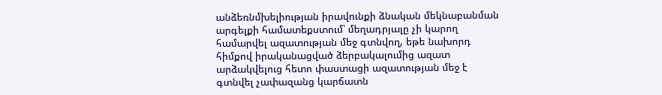անձեռնմխելիության իրավունքի ձնական մեկնաբանման արգելքի համատեքստում՝ մեղադրյալը չի կարող համարվել ազատության մեջ գտնվող, եթե նախորդ հիմքով իրականացված ձերբակալումից ազատ արձակվելուց հետո փաստացի ազատության մեջ է գտնվել չափազանց կարճատն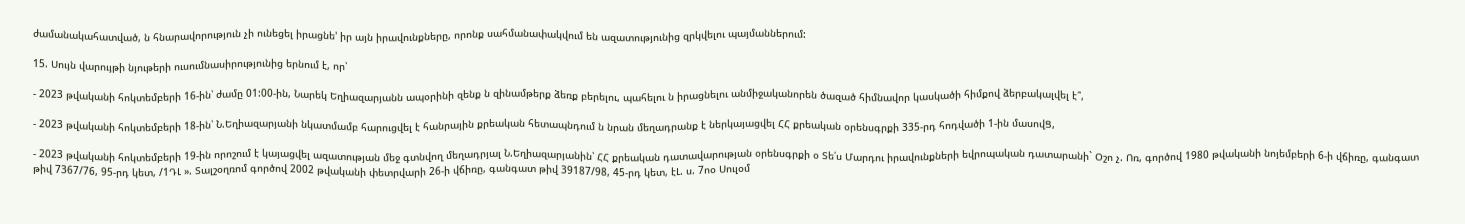ժամանակահատված, ն հնարավորություն չի ունեցել իրացնե' իր այն իրավունքները, որոնք սահմանափակվում են ազատությունից զրկվելու պայմաններում:

15. Սույն վարույթի նյութերի ուսումնասիրությունից երնում է, որ՝

- 2023 թվականի հոկտեմբերի 16-ին՝ ժամը 01:00-ին, Նարեկ Եղիազարյանն ապօրինի զենք ն զինամթերք ձեռք բերելու, պահելու ն իրացնելու անմիջականորեն ծազած հիմնավոր կասկածի հիմքով ձերբակալվել է՞,

- 2023 թվականի հոկտեմբերի 18-ին՝ Ն.Եղիազարյանի նկատմամբ հարուցվել է հանրային քրեական հետապնդում ն նրան մեղադրանք է ներկայացվել ՀՀ քրեական օրենսգրքի 335-րդ հոդվածի 1-ին մասովՑ,

- 2023 թվականի հոկտեմբերի 19-ին որոշում է կայացվել ազատության մեջ գտնվող մեղադրյալ Ն.Եղիազարյանին՝ ՀՀ քրեական դատավարության օրենսգրքի օ Տե՛ս Մարդու իրավունքների եվրոպական դատարանի` Օշո չ. Ոռ, գործով 1980 թվականի նոյեմբերի 6-ի վճիռը, գանգատ թիվ 7367/76, 95-րդ կետ, /1ԴԼ ». Տալշօղռոմ գործով 2002 թվականի փետրվարի 26-ի վճիռը, գանգատ թիվ 39187/98, 45-րդ կետ, էԼ. ս. 7ոօ Սուլօմ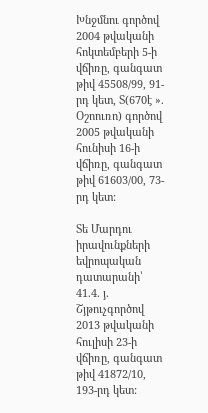Խնջմնու գործով 2004 թվականի հոկտեմբերի 5-ի վճիռը, գանգատ թիվ 45508/99, 91-րդ կետ, Տ(670է ». Օշոուռո) գործով 2005 թվականի հունիսի 16-ի վճիռը, գանգատ թիվ 61603/00, 73-րդ կետ:

Տե Մարդու իրավունքների եվրոպական դատարանի՝ 41.4. յ. Շյթուչգործով 2013 թվականի հուլիսի 23-ի վճիռը, գանգատ թիվ 41872/10, 193-րդ կետ: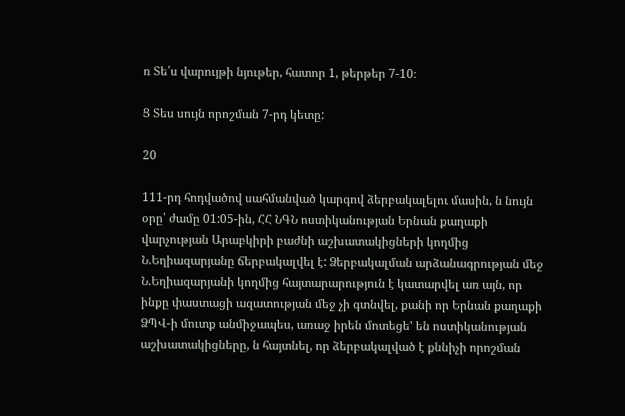ռ Տե՛ս վարույթի նյութեր, հատոր 1, թերթեր 7-10։

Ց Տես սույն որոշման 7-րդ կետը:

20

111-րդ հոդվածով սահմանված կարգով ձերբակալելու մասին, ն նույն օրը՝ ժամը 01:05-ին, ՀՀ ՆԳՆ ոստիկանության Երնան քաղաքի վարչության Արաբկիրի բաժնի աշխատակիցների կողմից Ն.Եղիազարյանը ճերբակալվել է: Ձերբակալման արձանագրության մեջ Ն.Եղիազարյանի կողմից հայտարարություն է կատարվել առ այն, որ ինքը փաստացի ազատության մեջ չի գտնվել, քանի որ Երնան քաղաքի ՁՊՎ-ի մուտք անմիջապես, առաջ իրեն մոտեցե' են ոստիկանության աշխատակիցները, ն հայտնել, որ ձերբակալված է քննիչի որոշման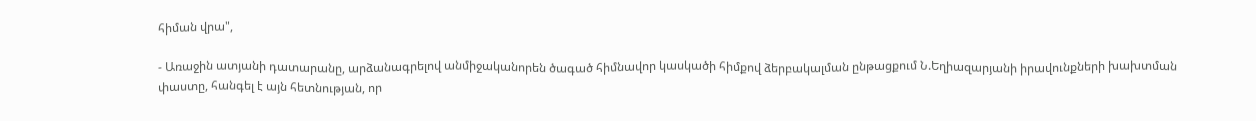հիման վրա",

- Առաջին ատյանի դատարանը, արձանագրելով անմիջականորեն ծագած հիմնավոր կասկածի հիմքով ձերբակալման ընթացքում Ն.Եղիազարյանի իրավունքների խախտման փաստը, հանգել է այն հետնության, որ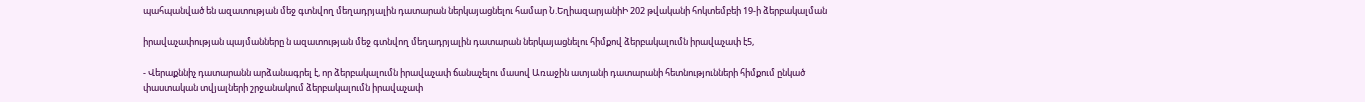պահպանված են ազատության մեջ գտնվող մեղադրյալին դատարան ներկայացնելու համար Ն.ԵղիազարյանիԻ 202 թվականի հոկտեմբեի 19-ի ձերբակալման

իրավաչափության պայմանները ն ազատության մեջ գտնվող մեղադրյալին դատարան ներկայացնելու հիմքով ձերբակալումն իրավաչափ է5,

- Վերաքննիչ դատարանն արձանագրել է, որ ձերբակալումն իրավաչափ ճանաչելու մասով Առաջին ատյանի դատարանի հետնությունների հիմքում ընկած փաստական տվյալների շրջանակում ձերբակալումն իրավաչափ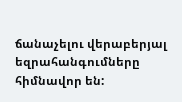ճանաչելու վերաբերյալ եզրահանգումները հիմնավոր են: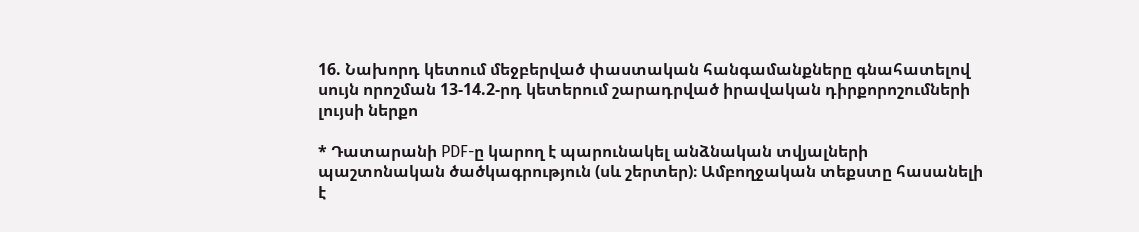16. Նախորդ կետում մեջբերված փաստական հանգամանքները գնահատելով սույն որոշման 13-14.2-րդ կետերում շարադրված իրավական դիրքորոշումների լույսի ներքո

* Դատարանի PDF-ը կարող է պարունակել անձնական տվյալների պաշտոնական ծածկագրություն (սև շերտեր)։ Ամբողջական տեքստը հասանելի է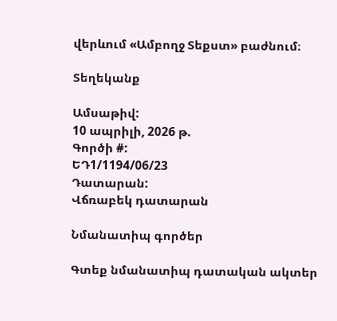վերևում «Ամբողջ Տեքստ» բաժնում։

Տեղեկանք

Ամսաթիվ:
10 ապրիլի, 2026 թ.
Գործի #:
ԵԴ1/1194/06/23
Դատարան:
Վճռաբեկ դատարան

Նմանատիպ գործեր

Գտեք նմանատիպ դատական ակտեր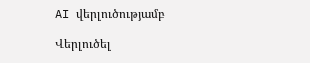AI վերլուծությամբ

Վերլուծել